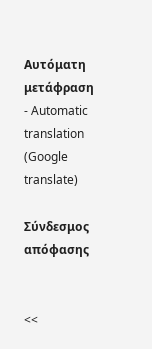Αυτόματη μετάφραση - Automatic translation (Google translate)

Σύνδεσμος απόφασης


<<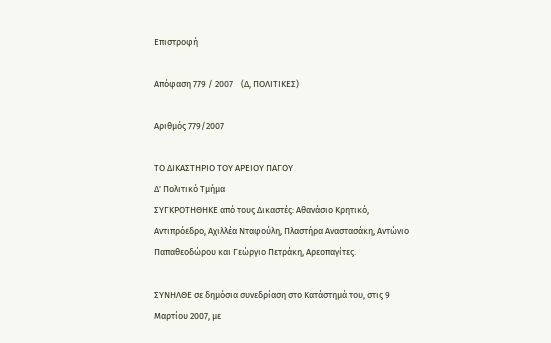Επιστροφή

Απόφαση 779 / 2007    (Δ, ΠΟΛΙΤΙΚΕΣ)

Αριθμός 779/2007

ΤΟ ΔΙΚΑΣΤΗΡΙΟ ΤΟΥ ΑΡΕΙΟΥ ΠΑΓΟΥ
Δ' Πολιτικό Τμήμα
ΣΥΓΚΡΟΤΗΘΗΚΕ από τους Δικαστές: Αθανάσιο Κρητικό, Αντιπρόεδρο, Αχιλλέα Νταφούλη, Πλαστήρα Αναστασάκη, Αντώνιο Παπαθεοδώρου και Γεώργιο Πετράκη, Αρεοπαγίτες.

ΣΥΝΗΛΘΕ σε δημόσια συνεδρίαση στο Κατάστημά του, στις 9 Μαρτίου 2007, με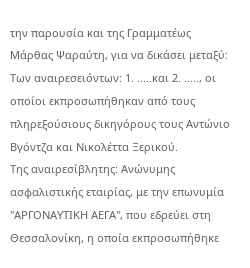την παρουσία και της Γραμματέως Μάρθας Ψαραύτη, για να δικάσει μεταξύ:
Των αναιρεσειόντων: 1. .....και 2. ....., οι οποίοι εκπροσωπήθηκαν από τους πληρεξούσιους δικηγόρους τους Αντώνιο Βγόντζα και Νικολέττα Ξερικού.
Της αναιρεσίβλητης: Ανώνυμης ασφαλιστικής εταιρίας, με την επωνυμία "ΑΡΓΟΝΑΥΤΙΚΗ ΑΕΓΑ", που εδρεύει στη Θεσσαλονίκη, η οποία εκπροσωπήθηκε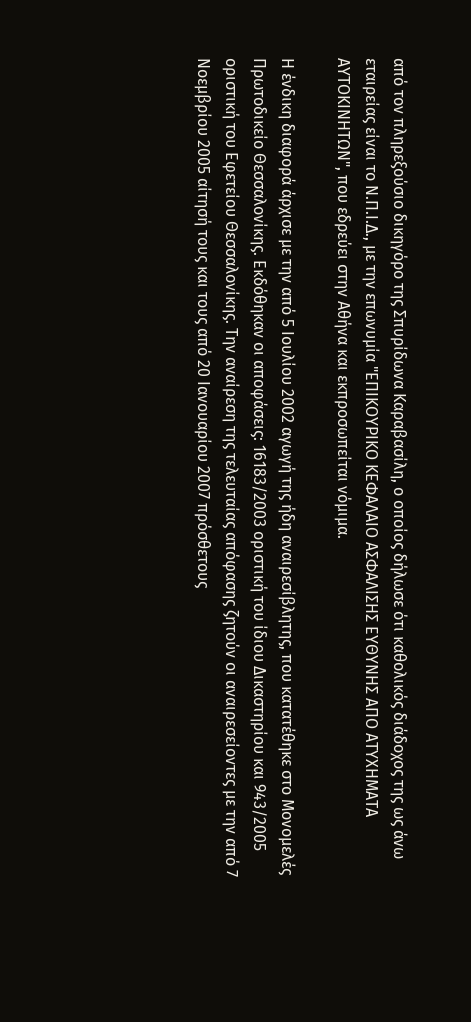από τον πληρεξούσιο δικηγόρο της Σπυρίδωνα Καραβασίλη, ο οποίος δήλωσε ότι καθολικός διάδοχος της ως άνω εταιρείας είναι το Ν.Π.Ι.Δ., με την επωνυμία "ΕΠΙΚΟΥΡΙΚΟ ΚΕΦΑΛΑΙΟ ΑΣΦΑΛΙΣΗΣ ΕΥΘΥΝΗΣ ΑΠΟ ΑΤΥΧΗΜΑΤΑ ΑΥΤΟΚΙΝΗΤΩΝ", που εδρεύει στην Αθήνα και εκπροσωπείται νόμιμα.

Η ένδικη διαφορά άρχισε με την από 5 Ιουλίου 2002 αγωγή της ήδη αναιρεσίβλητης, που κατατέθηκε στο Μονομελές Πρωτοδικείο Θεσσαλονίκης. Εκδόθηκαν οι αποφάσεις: 16183/2003 οριστική του ίδιου Δικαστηρίου και 943/2005 οριστική του Εφετείου Θεσσαλονίκης. Την αναίρεση της τελευταίας απόφασης ζητούν οι αναιρεσείοντες με την από 7 Νοεμβρίου 2005 αίτησή τους και τους από 20 Ιανουαρίου 2007 πρόσθετους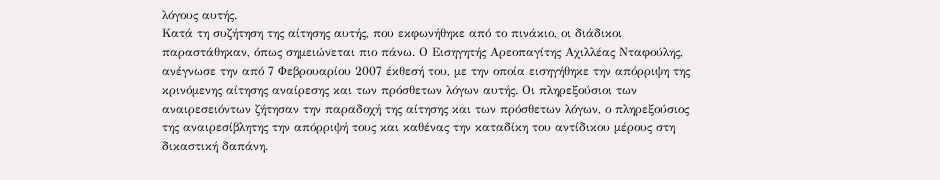λόγους αυτής.
Κατά τη συζήτηση της αίτησης αυτής, που εκφωνήθηκε από το πινάκιο, οι διάδικοι παραστάθηκαν, όπως σημειώνεται πιο πάνω. Ο Εισηγητής Αρεοπαγίτης Αχιλλέας Νταφούλης, ανέγνωσε την από 7 Φεβρουαρίου 2007 έκθεσή του, με την οποία εισηγήθηκε την απόρριψη της κρινόμενης αίτησης αναίρεσης και των πρόσθετων λόγων αυτής. Οι πληρεξούσιοι των αναιρεσειόντων ζήτησαν την παραδοχή της αίτησης και των πρόσθετων λόγων, ο πληρεξούσιος της αναιρεσίβλητης την απόρριψή τους και καθένας την καταδίκη του αντίδικου μέρους στη δικαστική δαπάνη.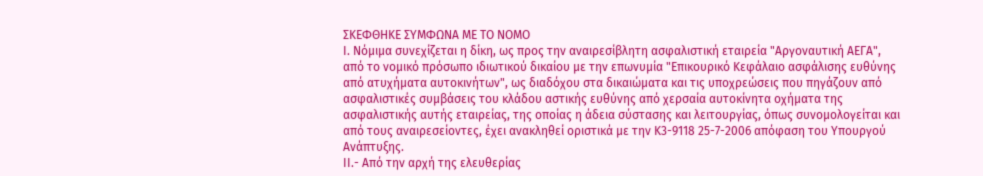ΣΚΕΦΘΗΚΕ ΣΥΜΦΩΝΑ ΜΕ ΤΟ ΝΟΜΟ
Ι. Νόμιμα συνεχίζεται η δίκη, ως προς την αναιρεσίβλητη ασφαλιστική εταιρεία "Αργοναυτική ΑΕΓΑ", από το νομικό πρόσωπο ιδιωτικού δικαίου με την επωνυμία "Επικουρικό Κεφάλαιο ασφάλισης ευθύνης από ατυχήματα αυτοκινήτων", ως διαδόχου στα δικαιώματα και τις υποχρεώσεις που πηγάζουν από ασφαλιστικές συμβάσεις του κλάδου αστικής ευθύνης από χερσαία αυτοκίνητα οχήματα της ασφαλιστικής αυτής εταιρείας, της οποίας η άδεια σύστασης και λειτουργίας, όπως συνομολογείται και από τους αναιρεσείοντες, έχει ανακληθεί οριστικά με την Κ3-9118 25-7-2006 απόφαση του Υπουργού Ανάπτυξης.
ΙΙ.- Από την αρχή της ελευθερίας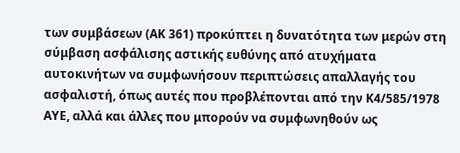των συμβάσεων (ΑΚ 361) προκύπτει η δυνατότητα των μερών στη σύμβαση ασφάλισης αστικής ευθύνης από ατυχήματα αυτοκινήτων να συμφωνήσουν περιπτώσεις απαλλαγής του ασφαλιστή, όπως αυτές που προβλέπονται από την Κ4/585/1978 ΑΥΕ, αλλά και άλλες που μπορούν να συμφωνηθούν ως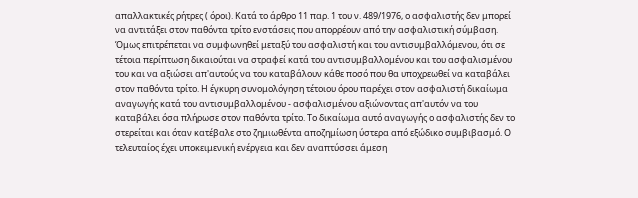απαλλακτικές ρήτρες ( όροι). Κατά το άρθρο 11 παρ. 1 του ν. 489/1976, ο ασφαλιστής δεν μπορεί να αντιτάξει στον παθόντα τρίτο ενστάσεις που απορρέουν από την ασφαλιστική σύμβαση. Όμως επιτρέπεται να συμφωνηθεί μεταξύ του ασφαλιστή και του αντισυμβαλλόμενου, ότι σε τέτοια περίπτωση δικαιούται να στραφεί κατά του αντισυμβαλλομένου και του ασφαλισμένου του και να αξιώσει απ'αυτούς να του καταβάλουν κάθε ποσό που θα υποχρεωθεί να καταβάλει στον παθόντα τρίτο. Η έγκυρη συνομολόγηση τέτοιου όρου παρέχει στον ασφαλιστή δικαίωμα αναγωγής κατά του αντισυμβαλλομένου - ασφαλισμένου αξιώνοντας απ'αυτόν να του καταβάλει όσα πλήρωσε στον παθόντα τρίτο. Το δικαίωμα αυτό αναγωγής ο ασφαλιστής δεν το στερείται και όταν κατέβαλε στο ζημιωθέντα αποζημίωση ύστερα από εξώδικο συμβιβασμό. Ο τελευταίος έχει υποκειμενική ενέργεια και δεν αναπτύσσει άμεση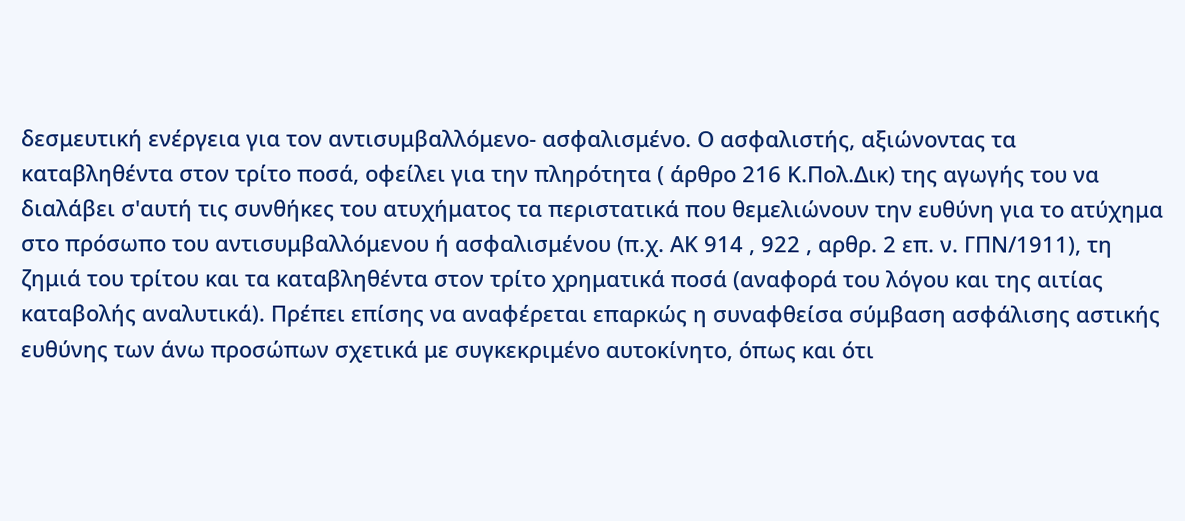δεσμευτική ενέργεια για τον αντισυμβαλλόμενο- ασφαλισμένο. Ο ασφαλιστής, αξιώνοντας τα καταβληθέντα στον τρίτο ποσά, οφείλει για την πληρότητα ( άρθρο 216 Κ.Πολ.Δικ) της αγωγής του να διαλάβει σ'αυτή τις συνθήκες του ατυχήματος τα περιστατικά που θεμελιώνουν την ευθύνη για το ατύχημα στο πρόσωπο του αντισυμβαλλόμενου ή ασφαλισμένου (π.χ. ΑΚ 914 , 922 , αρθρ. 2 επ. ν. ΓΠΝ/1911), τη ζημιά του τρίτου και τα καταβληθέντα στον τρίτο χρηματικά ποσά (αναφορά του λόγου και της αιτίας καταβολής αναλυτικά). Πρέπει επίσης να αναφέρεται επαρκώς η συναφθείσα σύμβαση ασφάλισης αστικής ευθύνης των άνω προσώπων σχετικά με συγκεκριμένο αυτοκίνητο, όπως και ότι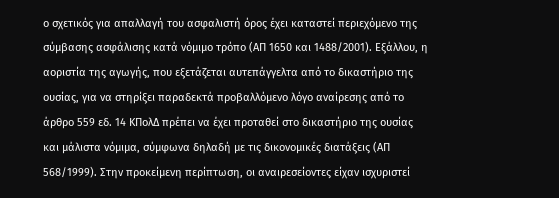ο σχετικός για απαλλαγή του ασφαλιστή όρος έχει καταστεί περιεχόμενο της σύμβασης ασφάλισης κατά νόμιμο τρόπο (ΑΠ 1650 και 1488/2001). Εξάλλου, η αοριστία της αγωγής, που εξετάζεται αυτεπάγγελτα από το δικαστήριο της ουσίας, για να στηρίξει παραδεκτά προβαλλόμενο λόγο αναίρεσης από το άρθρο 559 εδ. 14 ΚΠολΔ πρέπει να έχει προταθεί στο δικαστήριο της ουσίας και μάλιστα νόμιμα, σύμφωνα δηλαδή με τις δικονομικές διατάξεις (ΑΠ 568/1999). Στην προκείμενη περίπτωση, οι αναιρεσείοντες είχαν ισχυριστεί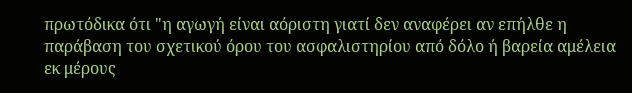πρωτόδικα ότι "η αγωγή είναι αόριστη γιατί δεν αναφέρει αν επήλθε η παράβαση του σχετικού όρου του ασφαλιστηρίου από δόλο ή βαρεία αμέλεια εκ μέρους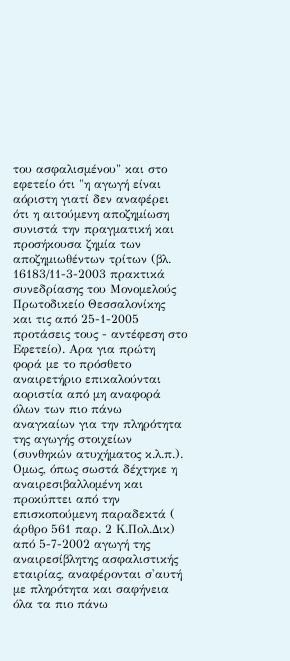του ασφαλισμένου" και στο εφετείο ότι "η αγωγή είναι αόριστη γιατί δεν αναφέρει ότι η αιτούμενη αποζημίωση συνιστά την πραγματική και προσήκουσα ζημία των αποζημιωθέντων τρίτων (βλ. 16183/11-3-2003 πρακτικά συνεδρίασης του Μονομελούς Πρωτοδικείο Θεσσαλονίκης και τις από 25-1-2005 προτάσεις τους - αντέφεση στο Εφετείο). Αρα για πρώτη φορά με το πρόσθετο αναιρετήριο επικαλούνται αοριστία από μη αναφορά όλων των πιο πάνω αναγκαίων για την πληρότητα της αγωγής στοιχείων (συνθηκών ατυχήματος κ.λ.π.). Ομως, όπως σωστά δέχτηκε η αναιρεσιβαλλομένη και προκύπτει από την επισκοπούμενη παραδεκτά ( άρθρο 561 παρ. 2 Κ.Πολ.Δικ) από 5-7-2002 αγωγή της αναιρεσίβλητης ασφαλιστικής εταιρίας, αναφέρονται σ'αυτή με πληρότητα και σαφήνεια όλα τα πιο πάνω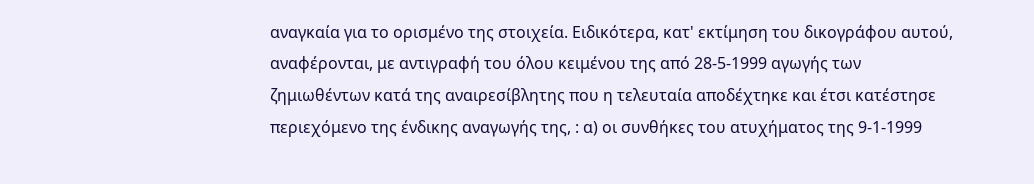αναγκαία για το ορισμένο της στοιχεία. Ειδικότερα, κατ' εκτίμηση του δικογράφου αυτού, αναφέρονται, με αντιγραφή του όλου κειμένου της από 28-5-1999 αγωγής των ζημιωθέντων κατά της αναιρεσίβλητης που η τελευταία αποδέχτηκε και έτσι κατέστησε περιεχόμενο της ένδικης αναγωγής της, : α) οι συνθήκες του ατυχήματος της 9-1-1999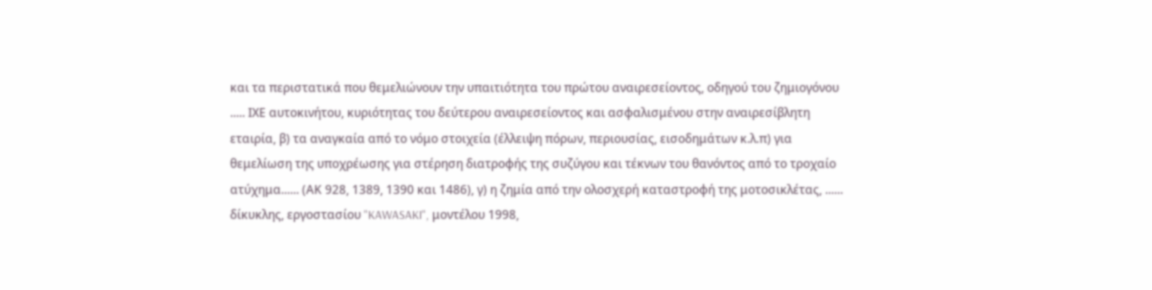και τα περιστατικά που θεμελιώνουν την υπαιτιότητα του πρώτου αναιρεσείοντος, οδηγού του ζημιογόνου ..... ΙΧΕ αυτοκινήτου, κυριότητας του δεύτερου αναιρεσείοντος και ασφαλισμένου στην αναιρεσίβλητη εταιρία, β) τα αναγκαία από το νόμο στοιχεία (έλλειψη πόρων, περιουσίας, εισοδημάτων κ.λ.π) για θεμελίωση της υποχρέωσης για στέρηση διατροφής της συζύγου και τέκνων του θανόντος από το τροχαίο ατύχημα...... (ΑΚ 928, 1389, 1390 και 1486), γ) η ζημία από την ολοσχερή καταστροφή της μοτοσικλέτας, ...... δίκυκλης, εργοστασίου "KAWASAKI", μοντέλου 1998,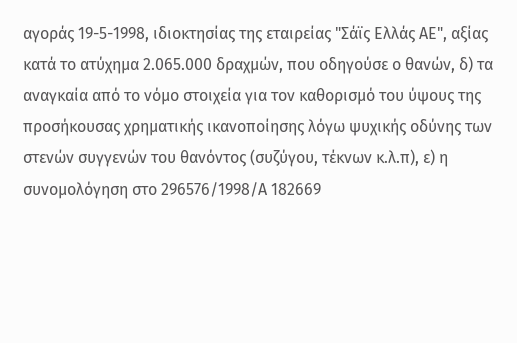αγοράς 19-5-1998, ιδιοκτησίας της εταιρείας "Σάϊς Ελλάς ΑΕ", αξίας κατά το ατύχημα 2.065.000 δραχμών, που οδηγούσε ο θανών, δ) τα αναγκαία από το νόμο στοιχεία για τον καθορισμό του ύψους της προσήκουσας χρηματικής ικανοποίησης λόγω ψυχικής οδύνης των στενών συγγενών του θανόντος (συζύγου, τέκνων κ.λ.π), ε) η συνομολόγηση στο 296576/1998/Α 182669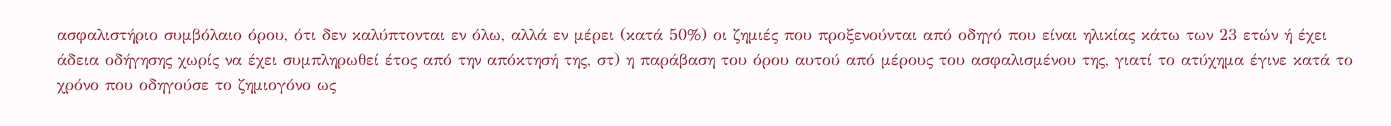ασφαλιστήριο συμβόλαιο όρου, ότι δεν καλύπτονται εν όλω, αλλά εν μέρει (κατά 50%) οι ζημιές που προξενούνται από οδηγό που είναι ηλικίας κάτω των 23 ετών ή έχει άδεια οδήγησης χωρίς να έχει συμπληρωθεί έτος από την απόκτησή της, στ) η παράβαση του όρου αυτού από μέρους του ασφαλισμένου της, γιατί το ατύχημα έγινε κατά το χρόνο που οδηγούσε το ζημιογόνο ως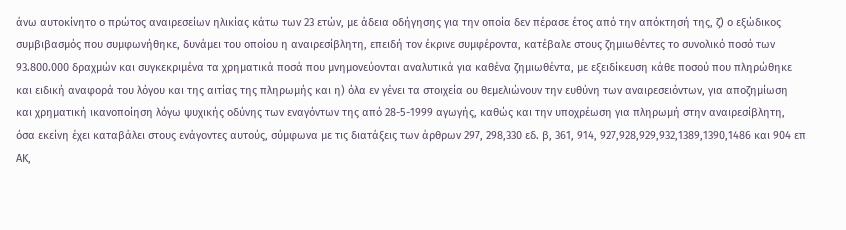άνω αυτοκίνητο ο πρώτος αναιρεσείων ηλικίας κάτω των 23 ετών, με άδεια οδήγησης για την οποία δεν πέρασε έτος από την απόκτησή της, ζ) ο εξώδικος συμβιβασμός που συμφωνήθηκε, δυνάμει του οποίου η αναιρεσίβλητη, επειδή τον έκρινε συμφέροντα, κατέβαλε στους ζημιωθέντες το συνολικό ποσό των 93.800.000 δραχμών και συγκεκριμένα τα χρηματικά ποσά που μνημονεύονται αναλυτικά για καθένα ζημιωθέντα, με εξειδίκευση κάθε ποσού που πληρώθηκε και ειδική αναφορά του λόγου και της αιτίας της πληρωμής και η) όλα εν γένει τα στοιχεία ου θεμελιώνουν την ευθύνη των αναιρεσειόντων, για αποζημίωση και χρηματική ικανοποίηση λόγω ψυχικής οδύνης των εναγόντων της από 28-5-1999 αγωγής, καθώς και την υποχρέωση για πληρωμή στην αναιρεσίβλητη, όσα εκείνη έχει καταβάλει στους ενάγοντες αυτούς, σύμφωνα με τις διατάξεις των άρθρων 297, 298,330 εδ. β, 361, 914, 927,928,929,932,1389,1390,1486 και 904 επ ΑΚ,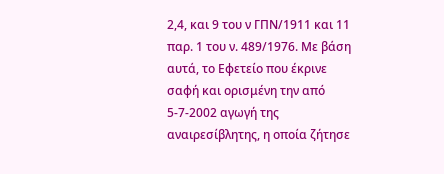2,4, και 9 του ν ΓΠΝ/1911 και 11 παρ. 1 του ν. 489/1976. Με βάση αυτά, το Εφετείο που έκρινε σαφή και ορισμένη την από 5-7-2002 αγωγή της αναιρεσίβλητης, η οποία ζήτησε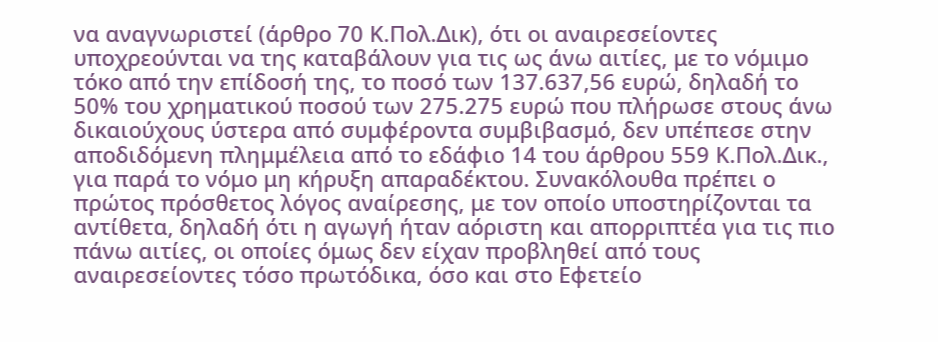να αναγνωριστεί (άρθρο 70 Κ.Πολ.Δικ), ότι οι αναιρεσείοντες υποχρεούνται να της καταβάλουν για τις ως άνω αιτίες, με το νόμιμο τόκο από την επίδοσή της, το ποσό των 137.637,56 ευρώ, δηλαδή το 50% του χρηματικού ποσού των 275.275 ευρώ που πλήρωσε στους άνω δικαιούχους ύστερα από συμφέροντα συμβιβασμό, δεν υπέπεσε στην αποδιδόμενη πλημμέλεια από το εδάφιο 14 του άρθρου 559 Κ.Πολ.Δικ., για παρά το νόμο μη κήρυξη απαραδέκτου. Συνακόλουθα πρέπει ο πρώτος πρόσθετος λόγος αναίρεσης, με τον οποίο υποστηρίζονται τα αντίθετα, δηλαδή ότι η αγωγή ήταν αόριστη και απορριπτέα για τις πιο πάνω αιτίες, οι οποίες όμως δεν είχαν προβληθεί από τους αναιρεσείοντες τόσο πρωτόδικα, όσο και στο Εφετείο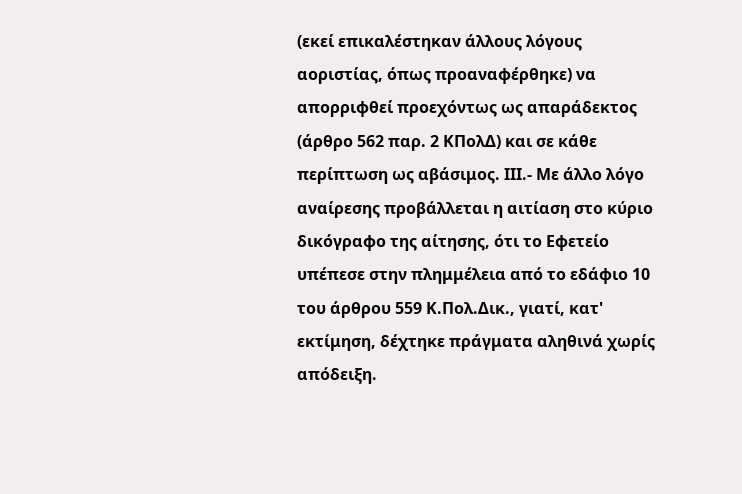(εκεί επικαλέστηκαν άλλους λόγους αοριστίας, όπως προαναφέρθηκε) να απορριφθεί προεχόντως ως απαράδεκτος (άρθρο 562 παρ. 2 ΚΠολΔ) και σε κάθε περίπτωση ως αβάσιμος. ΙII.- Με άλλο λόγο αναίρεσης προβάλλεται η αιτίαση στο κύριο δικόγραφο της αίτησης, ότι το Εφετείο υπέπεσε στην πλημμέλεια από το εδάφιο 10 του άρθρου 559 Κ.Πολ.Δικ., γιατί, κατ' εκτίμηση, δέχτηκε πράγματα αληθινά χωρίς απόδειξη.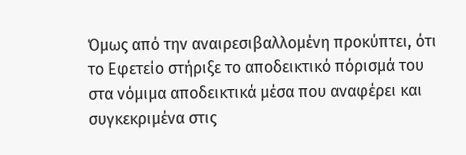Όμως από την αναιρεσιβαλλομένη προκύπτει, ότι το Εφετείο στήριξε το αποδεικτικό πόρισμά του στα νόμιμα αποδεικτικά μέσα που αναφέρει και συγκεκριμένα στις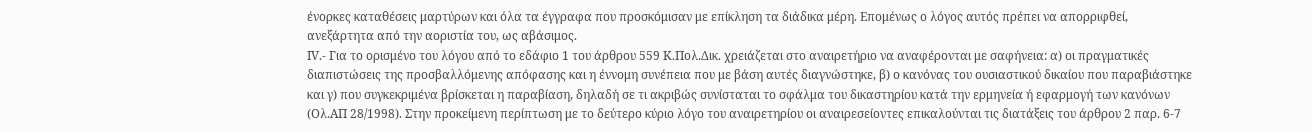ένορκες καταθέσεις μαρτύρων και όλα τα έγγραφα που προσκόμισαν με επίκληση τα διάδικα μέρη. Επομένως ο λόγος αυτός πρέπει να απορριφθεί, ανεξάρτητα από την αοριστία του, ως αβάσιμος.
ΙV.- Για το ορισμένο του λόγου από το εδάφιο 1 του άρθρου 559 Κ.Πολ.Δικ. χρειάζεται στο αναιρετήριο να αναφέρονται με σαφήνεια: α) οι πραγματικές διαπιστώσεις της προσβαλλόμενης απόφασης και η έννομη συνέπεια που με βάση αυτές διαγνώστηκε, β) ο κανόνας του ουσιαστικού δικαίου που παραβιάστηκε και γ) που συγκεκριμένα βρίσκεται η παραβίαση, δηλαδή σε τι ακριβώς συνίσταται το σφάλμα του δικαστηρίου κατά την ερμηνεία ή εφαρμογή των κανόνων (Ολ.ΑΠ 28/1998). Στην προκείμενη περίπτωση με το δεύτερο κύριο λόγο του αναιρετηρίου οι αναιρεσείοντες επικαλούνται τις διατάξεις του άρθρου 2 παρ. 6-7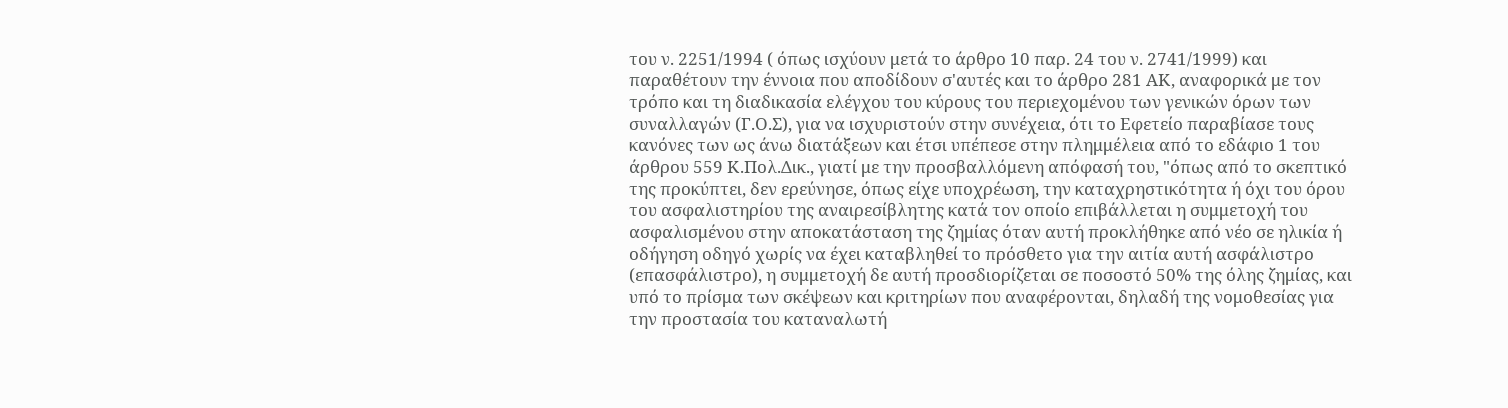του ν. 2251/1994 ( όπως ισχύουν μετά το άρθρο 10 παρ. 24 του ν. 2741/1999) και παραθέτουν την έννοια που αποδίδουν σ'αυτές και το άρθρο 281 ΑΚ, αναφορικά με τον τρόπο και τη διαδικασία ελέγχου του κύρους του περιεχομένου των γενικών όρων των συναλλαγών (Γ.Ο.Σ), για να ισχυριστούν στην συνέχεια, ότι το Εφετείο παραβίασε τους κανόνες των ως άνω διατάξεων και έτσι υπέπεσε στην πλημμέλεια από το εδάφιο 1 του άρθρου 559 Κ.Πολ.Δικ., γιατί με την προσβαλλόμενη απόφασή του, "όπως από το σκεπτικό της προκύπτει, δεν ερεύνησε, όπως είχε υποχρέωση, την καταχρηστικότητα ή όχι του όρου του ασφαλιστηρίου της αναιρεσίβλητης κατά τον οποίο επιβάλλεται η συμμετοχή του ασφαλισμένου στην αποκατάσταση της ζημίας όταν αυτή προκλήθηκε από νέο σε ηλικία ή οδήγηση οδηγό χωρίς να έχει καταβληθεί το πρόσθετο για την αιτία αυτή ασφάλιστρο (επασφάλιστρο), η συμμετοχή δε αυτή προσδιορίζεται σε ποσοστό 50% της όλης ζημίας, και υπό το πρίσμα των σκέψεων και κριτηρίων που αναφέρονται, δηλαδή της νομοθεσίας για την προστασία του καταναλωτή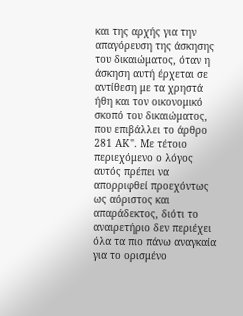και της αρχής για την απαγόρευση της άσκησης του δικαιώματος, όταν η άσκηση αυτή έρχεται σε αντίθεση με τα χρηστά ήθη και τον οικονομικό σκοπό του δικαιώματος, που επιβάλλει το άρθρο 281 ΑΚ". Με τέτοιο περιεχόμενο ο λόγος αυτός πρέπει να απορριφθεί προεχόντως ως αόριστος και απαράδεκτος, διότι το αναιρετήριο δεν περιέχει όλα τα πιο πάνω αναγκαία για το ορισμένο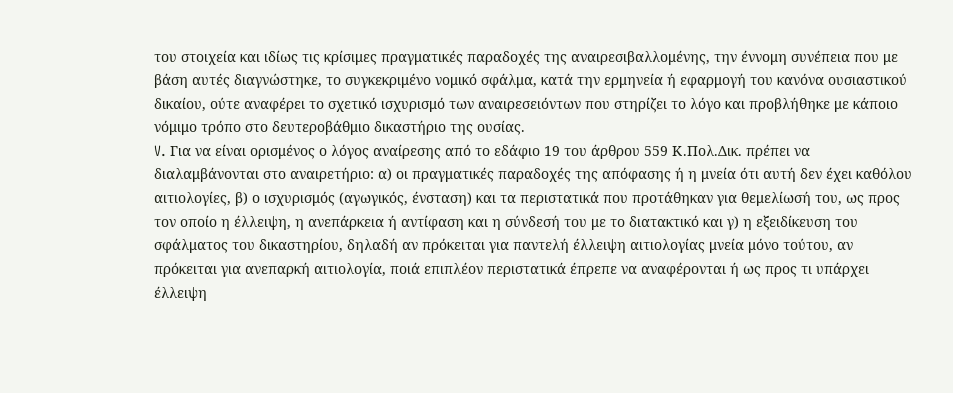του στοιχεία και ιδίως τις κρίσιμες πραγματικές παραδοχές της αναιρεσιβαλλομένης, την έννομη συνέπεια που με βάση αυτές διαγνώστηκε, το συγκεκριμένο νομικό σφάλμα, κατά την ερμηνεία ή εφαρμογή του κανόνα ουσιαστικού δικαίου, ούτε αναφέρει το σχετικό ισχυρισμό των αναιρεσειόντων που στηρίζει το λόγο και προβλήθηκε με κάποιο νόμιμο τρόπο στο δευτεροβάθμιο δικαστήριο της ουσίας.
V. Για να είναι ορισμένος ο λόγος αναίρεσης από το εδάφιο 19 του άρθρου 559 Κ.Πολ.Δικ. πρέπει να διαλαμβάνονται στο αναιρετήριο: α) οι πραγματικές παραδοχές της απόφασης ή η μνεία ότι αυτή δεν έχει καθόλου αιτιολογίες, β) ο ισχυρισμός (αγωγικός, ένσταση) και τα περιστατικά που προτάθηκαν για θεμελίωσή του, ως προς τον οποίο η έλλειψη, η ανεπάρκεια ή αντίφαση και η σύνδεσή του με το διατακτικό και γ) η εξειδίκευση του σφάλματος του δικαστηρίου, δηλαδή αν πρόκειται για παντελή έλλειψη αιτιολογίας μνεία μόνο τούτου, αν πρόκειται για ανεπαρκή αιτιολογία, ποιά επιπλέον περιστατικά έπρεπε να αναφέρονται ή ως προς τι υπάρχει έλλειψη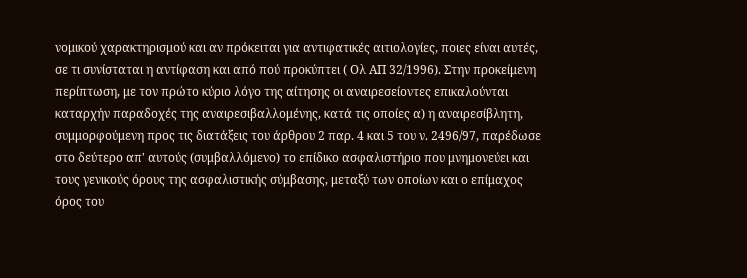νομικού χαρακτηρισμού και αν πρόκειται για αντιφατικές αιτιολογίες, ποιες είναι αυτές, σε τι συνίσταται η αντίφαση και από πού προκύπτει ( Ολ ΑΠ 32/1996). Στην προκείμενη περίπτωση, με τον πρώτο κύριο λόγο της αίτησης οι αναιρεσείοντες επικαλούνται καταρχήν παραδοχές της αναιρεσιβαλλομένης, κατά τις οποίες α) η αναιρεσίβλητη, συμμορφούμενη προς τις διατάξεις του άρθρου 2 παρ. 4 και 5 του ν. 2496/97, παρέδωσε στο δεύτερο απ' αυτούς (συμβαλλόμενο) το επίδικο ασφαλιστήριο που μνημονεύει και τους γενικούς όρους της ασφαλιστικής σύμβασης, μεταξύ των οποίων και ο επίμαχος όρος του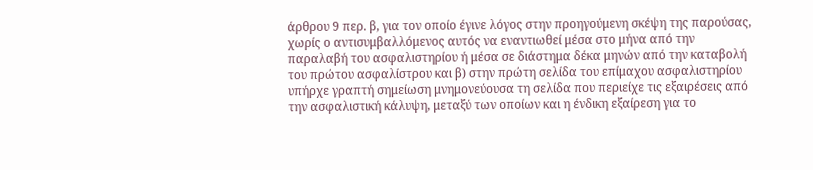άρθρου 9 περ. β, για τον οποίο έγινε λόγος στην προηγούμενη σκέψη της παρούσας, χωρίς ο αντισυμβαλλόμενος αυτός να εναντιωθεί μέσα στο μήνα από την παραλαβή του ασφαλιστηρίου ή μέσα σε διάστημα δέκα μηνών από την καταβολή του πρώτου ασφαλίστρου και β) στην πρώτη σελίδα του επίμαχου ασφαλιστηρίου υπήρχε γραπτή σημείωση μνημονεύουσα τη σελίδα που περιείχε τις εξαιρέσεις από την ασφαλιστική κάλυψη, μεταξύ των οποίων και η ένδικη εξαίρεση για το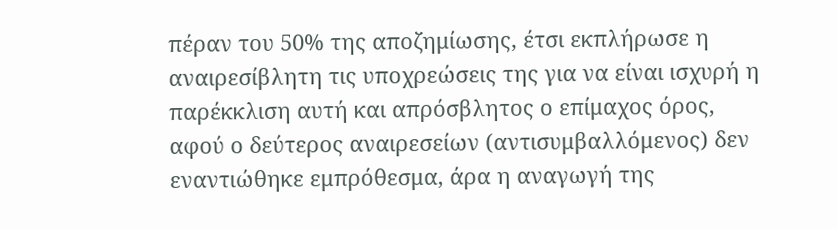πέραν του 50% της αποζημίωσης, έτσι εκπλήρωσε η αναιρεσίβλητη τις υποχρεώσεις της για να είναι ισχυρή η παρέκκλιση αυτή και απρόσβλητος ο επίμαχος όρος, αφού ο δεύτερος αναιρεσείων (αντισυμβαλλόμενος) δεν εναντιώθηκε εμπρόθεσμα, άρα η αναγωγή της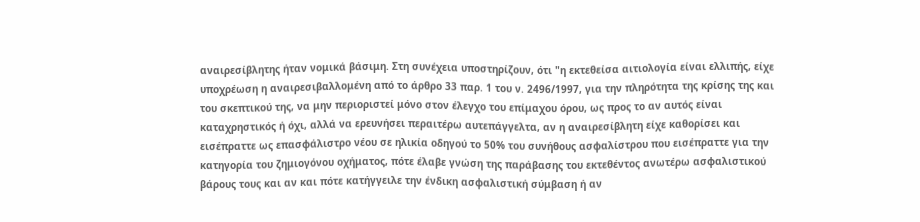αναιρεσίβλητης ήταν νομικά βάσιμη. Στη συνέχεια υποστηρίζουν, ότι "η εκτεθείσα αιτιολογία είναι ελλιπής, είχε υποχρέωση η αναιρεσιβαλλομένη από το άρθρο 33 παρ. 1 του ν. 2496/1997, για την πληρότητα της κρίσης της και του σκεπτικού της, να μην περιοριστεί μόνο στον έλεγχο του επίμαχου όρου, ως προς το αν αυτός είναι καταχρηστικός ή όχι, αλλά να ερευνήσει περαιτέρω αυτεπάγγελτα, αν η αναιρεσίβλητη είχε καθορίσει και εισέπραττε ως επασφάλιστρο νέου σε ηλικία οδηγού το 50% του συνήθους ασφαλίστρου που εισέπραττε για την κατηγορία του ζημιογόνου οχήματος, πότε έλαβε γνώση της παράβασης του εκτεθέντος ανωτέρω ασφαλιστικού βάρους τους και αν και πότε κατήγγειλε την ένδικη ασφαλιστική σύμβαση ή αν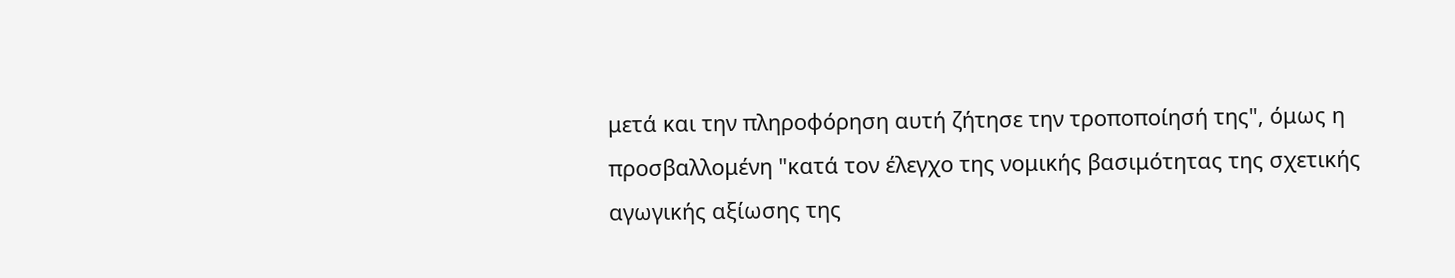μετά και την πληροφόρηση αυτή ζήτησε την τροποποίησή της", όμως η προσβαλλομένη "κατά τον έλεγχο της νομικής βασιμότητας της σχετικής αγωγικής αξίωσης της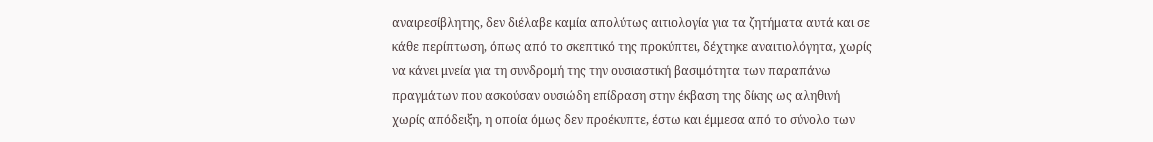αναιρεσίβλητης, δεν διέλαβε καμία απολύτως αιτιολογία για τα ζητήματα αυτά και σε κάθε περίπτωση, όπως από το σκεπτικό της προκύπτει, δέχτηκε αναιτιολόγητα, χωρίς να κάνει μνεία για τη συνδρομή της την ουσιαστική βασιμότητα των παραπάνω πραγμάτων που ασκούσαν ουσιώδη επίδραση στην έκβαση της δίκης ως αληθινή χωρίς απόδειξη, η οποία όμως δεν προέκυπτε, έστω και έμμεσα από το σύνολο των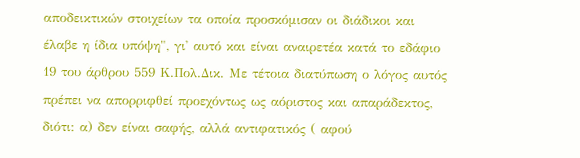αποδεικτικών στοιχείων τα οποία προσκόμισαν οι διάδικοι και έλαβε η ίδια υπόψη", γι' αυτό και είναι αναιρετέα κατά το εδάφιο 19 του άρθρου 559 Κ.Πολ.Δικ. Με τέτοια διατύπωση ο λόγος αυτός πρέπει να απορριφθεί προεχόντως ως αόριστος και απαράδεκτος, διότι: α) δεν είναι σαφής, αλλά αντιφατικός ( αφού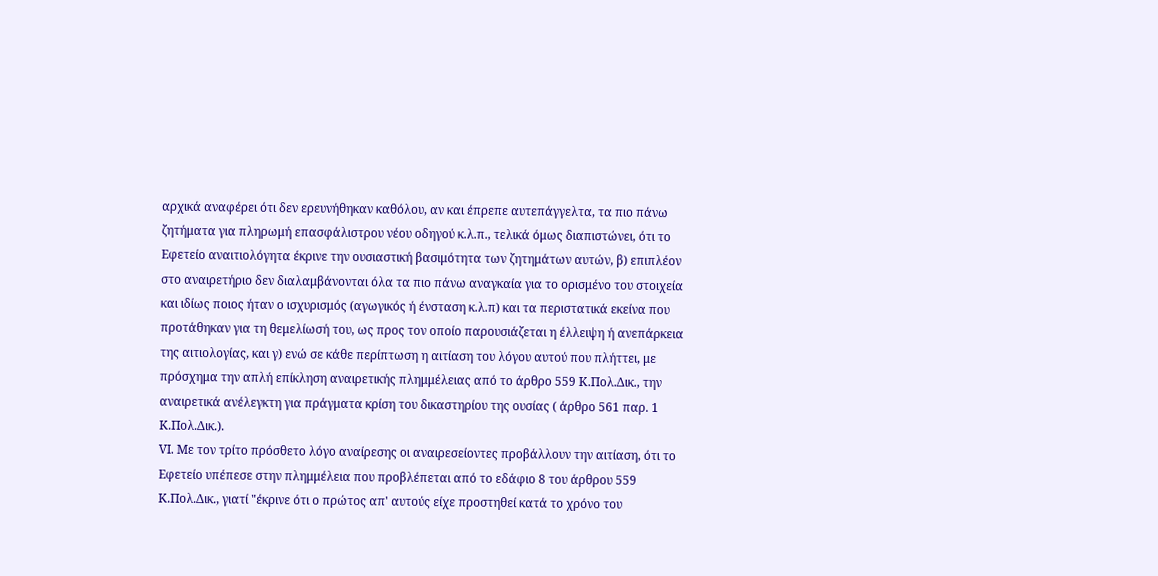αρχικά αναφέρει ότι δεν ερευνήθηκαν καθόλου, αν και έπρεπε αυτεπάγγελτα, τα πιο πάνω ζητήματα για πληρωμή επασφάλιστρου νέου οδηγού κ.λ.π., τελικά όμως διαπιστώνει, ότι το Εφετείο αναιτιολόγητα έκρινε την ουσιαστική βασιμότητα των ζητημάτων αυτών, β) επιπλέον στο αναιρετήριο δεν διαλαμβάνονται όλα τα πιο πάνω αναγκαία για το ορισμένο του στοιχεία και ιδίως ποιος ήταν ο ισχυρισμός (αγωγικός ή ένσταση κ.λ.π) και τα περιστατικά εκείνα που προτάθηκαν για τη θεμελίωσή του, ως προς τον οποίο παρουσιάζεται η έλλειψη ή ανεπάρκεια της αιτιολογίας, και γ) ενώ σε κάθε περίπτωση η αιτίαση του λόγου αυτού που πλήττει, με πρόσχημα την απλή επίκληση αναιρετικής πλημμέλειας από το άρθρο 559 Κ.Πολ.Δικ., την αναιρετικά ανέλεγκτη για πράγματα κρίση του δικαστηρίου της ουσίας ( άρθρο 561 παρ. 1 Κ.Πολ.Δικ.).
VΙ. Με τον τρίτο πρόσθετο λόγο αναίρεσης οι αναιρεσείοντες προβάλλουν την αιτίαση, ότι το Εφετείο υπέπεσε στην πλημμέλεια που προβλέπεται από το εδάφιο 8 του άρθρου 559 Κ.Πολ.Δικ., γιατί "έκρινε ότι ο πρώτος απ' αυτούς είχε προστηθεί κατά το χρόνο του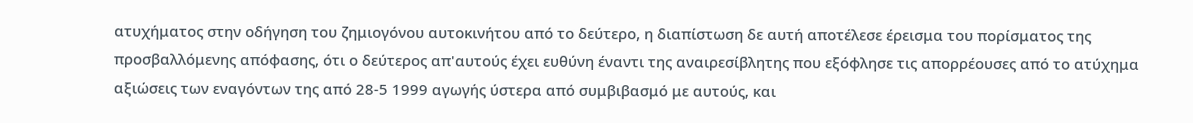ατυχήματος στην οδήγηση του ζημιογόνου αυτοκινήτου από το δεύτερο, η διαπίστωση δε αυτή αποτέλεσε έρεισμα του πορίσματος της προσβαλλόμενης απόφασης, ότι ο δεύτερος απ'αυτούς έχει ευθύνη έναντι της αναιρεσίβλητης που εξόφλησε τις απορρέουσες από το ατύχημα αξιώσεις των εναγόντων της από 28-5 1999 αγωγής ύστερα από συμβιβασμό με αυτούς, και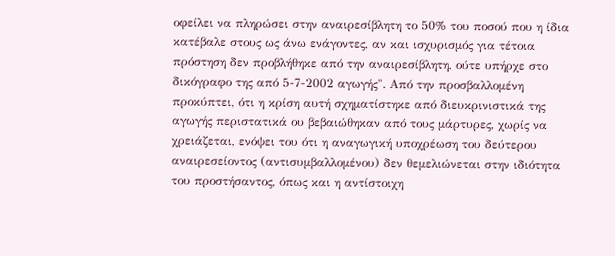οφείλει να πληρώσει στην αναιρεσίβλητη το 50% του ποσού που η ίδια κατέβαλε στους ως άνω ενάγοντες, αν και ισχυρισμός για τέτοια πρόστηση δεν προβλήθηκε από την αναιρεσίβλητη, ούτε υπήρχε στο δικόγραφο της από 5-7-2002 αγωγής". Από την προσβαλλομένη προκύπτει, ότι η κρίση αυτή σχηματίστηκε από διευκρινιστικά της αγωγής περιστατικά ου βεβαιώθηκαν από τους μάρτυρες, χωρίς να χρειάζεται, ενόψει του ότι η αναγωγική υποχρέωση του δεύτερου αναιρεσείοντος (αντισυμβαλλομένου) δεν θεμελιώνεται στην ιδιότητα του προστήσαντος, όπως και η αντίστοιχη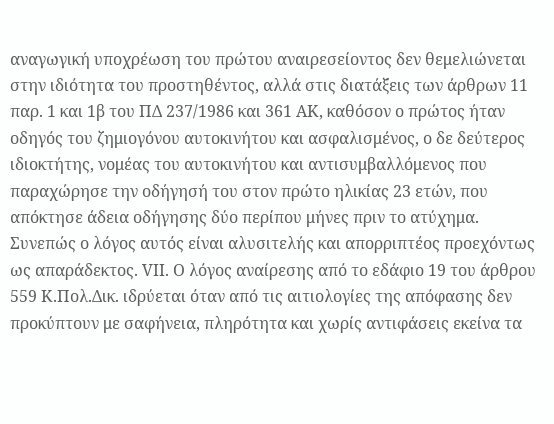αναγωγική υποχρέωση του πρώτου αναιρεσείοντος δεν θεμελιώνεται στην ιδιότητα του προστηθέντος, αλλά στις διατάξεις των άρθρων 11 παρ. 1 και 1β του ΠΔ 237/1986 και 361 ΑΚ, καθόσον ο πρώτος ήταν οδηγός του ζημιογόνου αυτοκινήτου και ασφαλισμένος, ο δε δεύτερος ιδιοκτήτης, νομέας του αυτοκινήτου και αντισυμβαλλόμενος που παραχώρησε την οδήγησή του στον πρώτο ηλικίας 23 ετών, που απόκτησε άδεια οδήγησης δύο περίπου μήνες πριν το ατύχημα.
Συνεπώς ο λόγος αυτός είναι αλυσιτελής και απορριπτέος προεχόντως ως απαράδεκτος. VΙΙ. Ο λόγος αναίρεσης από το εδάφιο 19 του άρθρου 559 Κ.Πολ.Δικ. ιδρύεται όταν από τις αιτιολογίες της απόφασης δεν προκύπτουν με σαφήνεια, πληρότητα και χωρίς αντιφάσεις εκείνα τα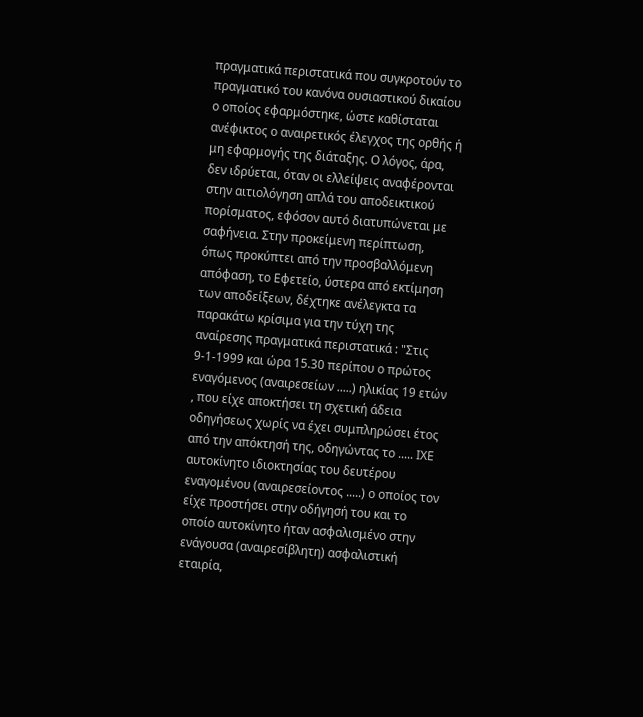πραγματικά περιστατικά που συγκροτούν το πραγματικό του κανόνα ουσιαστικού δικαίου ο οποίος εφαρμόστηκε, ώστε καθίσταται ανέφικτος ο αναιρετικός έλεγχος της ορθής ή μη εφαρμογής της διάταξης. Ο λόγος, άρα, δεν ιδρύεται, όταν οι ελλείψεις αναφέρονται στην αιτιολόγηση απλά του αποδεικτικού πορίσματος, εφόσον αυτό διατυπώνεται με σαφήνεια. Στην προκείμενη περίπτωση, όπως προκύπτει από την προσβαλλόμενη απόφαση, το Εφετείο, ύστερα από εκτίμηση των αποδείξεων, δέχτηκε ανέλεγκτα τα παρακάτω κρίσιμα για την τύχη της αναίρεσης πραγματικά περιστατικά : "Στις 9-1-1999 και ώρα 15.30 περίπου ο πρώτος εναγόμενος (αναιρεσείων .....) ηλικίας 19 ετών , που είχε αποκτήσει τη σχετική άδεια οδηγήσεως χωρίς να έχει συμπληρώσει έτος από την απόκτησή της, οδηγώντας το ..... ΙΧΕ αυτοκίνητο ιδιοκτησίας του δευτέρου εναγομένου (αναιρεσείοντος .....) ο οποίος τον είχε προστήσει στην οδήγησή του και το οποίο αυτοκίνητο ήταν ασφαλισμένο στην ενάγουσα (αναιρεσίβλητη) ασφαλιστική εταιρία,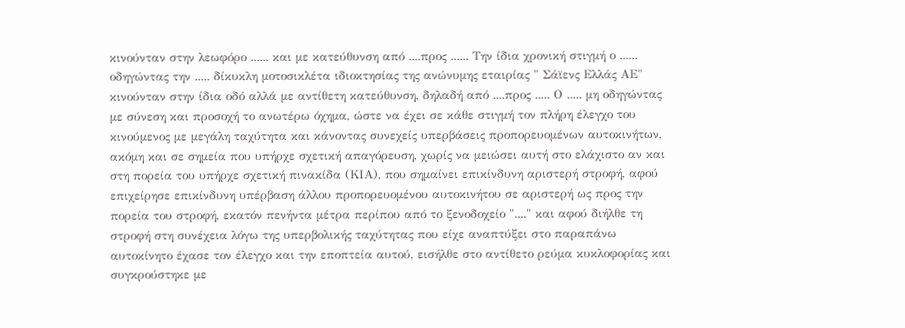κινούνταν στην λεωφόρο ...... και με κατεύθυνση από ....προς ...... Την ίδια χρονική στιγμή ο ...... οδηγώντας την ..... δίκυκλη μοτοσικλέτα ιδιοκτησίας της ανώνυμης εταιρίας " Σάϊενς Ελλάς ΑΕ" κινούνταν στην ίδια οδό αλλά με αντίθετη κατεύθυνση, δηλαδή από ....προς ..... Ο ..... μη οδηγώντας με σύνεση και προσοχή το ανωτέρω όχημα, ώστε να έχει σε κάθε στιγμή τον πλήρη έλεγχο του κινούμενος με μεγάλη ταχύτητα και κάνοντας συνεχείς υπερβάσεις προπορευομένων αυτοκινήτων, ακόμη και σε σημεία που υπήρχε σχετική απαγόρευση, χωρίς να μειώσει αυτή στο ελάχιστο αν και στη πορεία του υπήρχε σχετική πινακίδα (ΚΙΑ), που σημαίνει επικίνδυνη αριστερή στροφή, αφού επιχείρησε επικίνδυνη υπέρβαση άλλου προπορευομένου αυτοκινήτου σε αριστερή ως προς την πορεία του στροφή, εκατόν πενήντα μέτρα περίπου από το ξενοδοχείο "...." και αφού διήλθε τη στροφή στη συνέχεια λόγω της υπερβολικής ταχύτητας που είχε αναπτύξει στο παραπάνω αυτοκίνητο έχασε τον έλεγχο και την εποπτεία αυτού, εισήλθε στο αντίθετο ρεύμα κυκλοφορίας και συγκρούστηκε με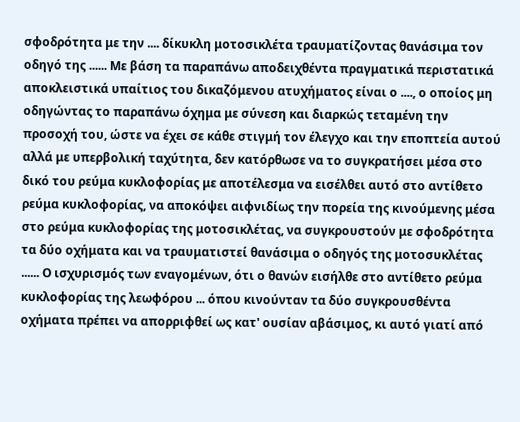σφοδρότητα με την .... δίκυκλη μοτοσικλέτα τραυματίζοντας θανάσιμα τον οδηγό της ...... Με βάση τα παραπάνω αποδειχθέντα πραγματικά περιστατικά αποκλειστικά υπαίτιος του δικαζόμενου ατυχήματος είναι ο ...., ο οποίος μη οδηγώντας το παραπάνω όχημα με σύνεση και διαρκώς τεταμένη την προσοχή του, ώστε να έχει σε κάθε στιγμή τον έλεγχο και την εποπτεία αυτού αλλά με υπερβολική ταχύτητα, δεν κατόρθωσε να το συγκρατήσει μέσα στο δικό του ρεύμα κυκλοφορίας με αποτέλεσμα να εισέλθει αυτό στο αντίθετο ρεύμα κυκλοφορίας, να αποκόψει αιφνιδίως την πορεία της κινούμενης μέσα στο ρεύμα κυκλοφορίας της μοτοσικλέτας, να συγκρουστούν με σφοδρότητα τα δύο οχήματα και να τραυματιστεί θανάσιμα ο οδηγός της μοτοσυκλέτας ...... Ο ισχυρισμός των εναγομένων, ότι ο θανών εισήλθε στο αντίθετο ρεύμα κυκλοφορίας της λεωφόρου ... όπου κινούνταν τα δύο συγκρουσθέντα οχήματα πρέπει να απορριφθεί ως κατ' ουσίαν αβάσιμος, κι αυτό γιατί από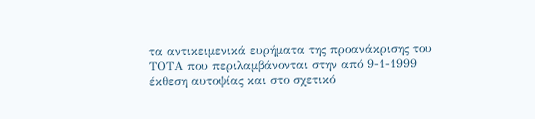τα αντικειμενικά ευρήματα της προανάκρισης του ΤΟΤΑ που περιλαμβάνονται στην από 9-1-1999 έκθεση αυτοψίας και στο σχετικό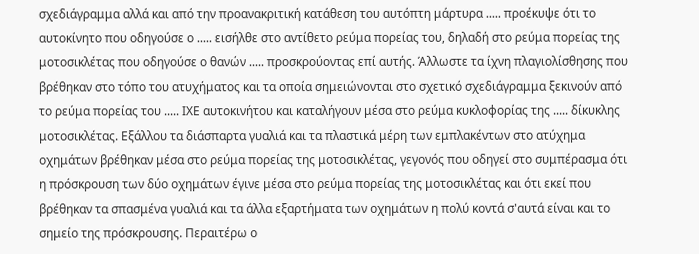σχεδιάγραμμα αλλά και από την προανακριτική κατάθεση του αυτόπτη μάρτυρα ..... προέκυψε ότι το αυτοκίνητο που οδηγούσε ο ..... εισήλθε στο αντίθετο ρεύμα πορείας του, δηλαδή στο ρεύμα πορείας της μοτοσικλέτας που οδηγούσε ο θανών ..... προσκρούοντας επί αυτής. Άλλωστε τα ίχνη πλαγιολίσθησης που βρέθηκαν στο τόπο του ατυχήματος και τα οποία σημειώνονται στο σχετικό σχεδιάγραμμα ξεκινούν από το ρεύμα πορείας του ..... ΙΧΕ αυτοκινήτου και καταλήγουν μέσα στο ρεύμα κυκλοφορίας της ..... δίκυκλης μοτοσικλέτας. Εξάλλου τα διάσπαρτα γυαλιά και τα πλαστικά μέρη των εμπλακέντων στο ατύχημα οχημάτων βρέθηκαν μέσα στο ρεύμα πορείας της μοτοσικλέτας, γεγονός που οδηγεί στο συμπέρασμα ότι η πρόσκρουση των δύο οχημάτων έγινε μέσα στο ρεύμα πορείας της μοτοσικλέτας και ότι εκεί που βρέθηκαν τα σπασμένα γυαλιά και τα άλλα εξαρτήματα των οχημάτων η πολύ κοντά σ'αυτά είναι και το σημείο της πρόσκρουσης. Περαιτέρω ο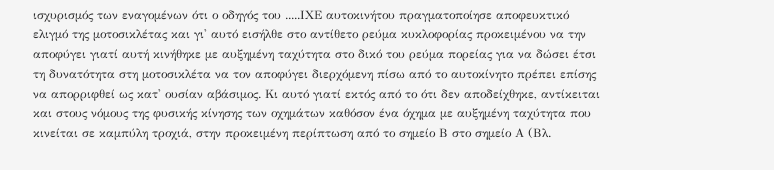ισχυρισμός των εναγομένων ότι ο οδηγός του .....ΙΧΕ αυτοκινήτου πραγματοποίησε αποφευκτικό ελιγμό της μοτοσικλέτας και γι' αυτό εισήλθε στο αντίθετο ρεύμα κυκλοφορίας προκειμένου να την αποφύγει γιατί αυτή κινήθηκε με αυξημένη ταχύτητα στο δικό του ρεύμα πορείας για να δώσει έτσι τη δυνατότητα στη μοτοσικλέτα να τον αποφύγει διερχόμενη πίσω από το αυτοκίνητο πρέπει επίσης να απορριφθεί ως κατ' ουσίαν αβάσιμος. Κι αυτό γιατί εκτός από το ότι δεν αποδείχθηκε, αντίκειται και στους νόμους της φυσικής κίνησης των οχημάτων καθόσον ένα όχημα με αυξημένη ταχύτητα που κινείται σε καμπύλη τροχιά, στην προκειμένη περίπτωση από το σημείο Β στο σημείο Α (Βλ.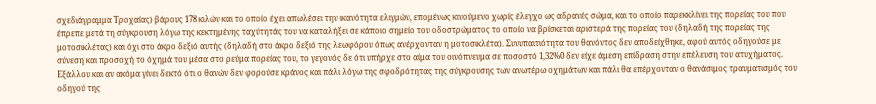σχεδιάγραμμα Τροχαίας) βάρους 178 κιλών και το οποίο έχει απωλέσει την ικανότητα ελιγμών, επομένως κινούμενο χωρίς έλεγχο ως αδρανές σώμα, και το οποίο παρεκκλίνει της πορείας του που έπρεπε μετά τη σύγκρουση λόγω της κεκτημένης ταχύτητάς του να καταλήξει σε κάποιο σημείο του οδοστρώματος το οποίο να βρίσκεται αριστερά της πορείας του (δηλαδή της πορείας της μοτοσικλέτας) και όχι στο άκρο δεξιό αυτής (δηλαδή στο άκρο δεξιό της λεωφόρου όπως ανέρχονταν η μοτοσικλέτα). Συνυπαιτιότητα του θανόντος δεν αποδείχθηκε, αφού αυτός οδηγούσε με σύνεση και προσοχή το όχημά του μέσα στο ρεύμα πορείας του, το γεγονός δε ότι υπήρχε στο αίμα του οινόπνευμα σε ποσοστό 1,32%0 δεν είχε άμεση επίδραση στην επέλευση του ατυχήματος. Εξάλλου και αν ακόμα γίνει δεκτό ότι ο θανών δεν φορούσε κράνος και πάλι λόγω της σφοδρότητας της σύγκρουσης των ανωτέρω οχημάτων και πάλι θα επέρχονταν ο θανάσιμος τραυματισμός του οδηγού της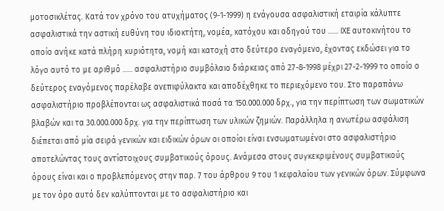μοτοσικλέτας. Κατά τον χρόνο του ατυχήματος (9-1-1999) η ενάγουσα ασφαλιστική εταιρία κάλυπτε ασφαλιστικά την αστική ευθύνη του ιδιοκτήτη, νομέα, κατόχου και οδηγού του ..... ΙΧΕ αυτοκινήτου το οποίο ανήκε κατά πλήρη κυριότητα, νομή και κατοχή στο δεύτερο εναγόμενο, έχοντας εκδώσει για το λόγο αυτό το με αριθμό ..... ασφαλιστήριο συμβόλαιο διάρκειας από 27-8-1998 μέχρι 27-2-1999 το οποίο ο δεύτερος εναγόμενος παρέλαβε ανεπιφύλακτα και αποδέχθηκε το περιεχόμενο του. Στο παραπάνω ασφαλιστήριο προβλέπονται ως ασφαλιστικά ποσά τα 150.000.000 δρχ., για την περίπτωση των σωματικών βλαβών και τα 30.000.000 δρχ. για την περίπτωση των υλικών ζημιών. Παράλληλα η ανωτέρω ασφάλιση διέπεται από μία σειρά γενικών και ειδικών όρων οι οποίοι είναι ενσωματωμένοι στο ασφαλιστήριο αποτελώντας τους αντίστοιχους συμβατικούς όρους. Ανάμεσα στους συγκεκριμένους συμβατικούς όρους είναι και ο προβλεπόμενος στην παρ. 7 του άρθρου 9 του 1 κεφαλαίου των γενικών όρων. Σύμφωνα με τον όρο αυτό δεν καλύπτονται με το ασφαλιστήριο και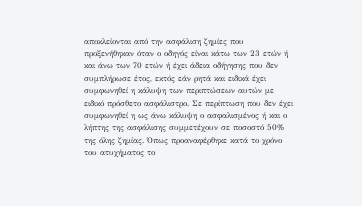αποκλείονται από την ασφάλιση ζημίες που προξενήθηκαν όταν ο οδηγός είναι κάτω των 23 ετών ή και άνω των 70 ετών ή έχει άδεια οδήγησης που δεν συμπλήρωσε έτος, εκτός εάν ρητά και ειδικά έχει συμφωνηθεί η κάλυψη των περιπτώσεων αυτών με ειδικό πρόσθετο ασφάλιστρο. Σε περίπτωση που δεν έχει συμφωνηθεί η ως άνω κάλυψη ο ασφαλισμένος ή και ο λήπτης της ασφάλισης συμμετέχουν σε ποσοστό 50% της όλης ζημίας. Όπως προαναφέρθηκε κατά το χρόνο του ατυχήματος το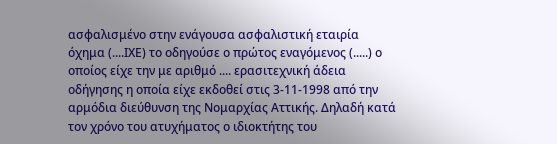ασφαλισμένο στην ενάγουσα ασφαλιστική εταιρία όχημα (....ΙΧΕ) το οδηγούσε ο πρώτος εναγόμενος (.....) ο οποίος είχε την με αριθμό .... ερασιτεχνική άδεια οδήγησης η οποία είχε εκδοθεί στις 3-11-1998 από την αρμόδια διεύθυνση της Νομαρχίας Αττικής. Δηλαδή κατά τον χρόνο του ατυχήματος ο ιδιοκτήτης του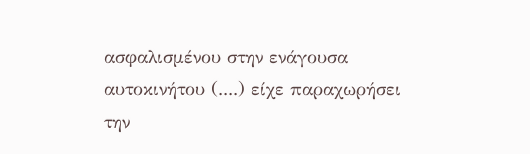ασφαλισμένου στην ενάγουσα αυτοκινήτου (....) είχε παραχωρήσει την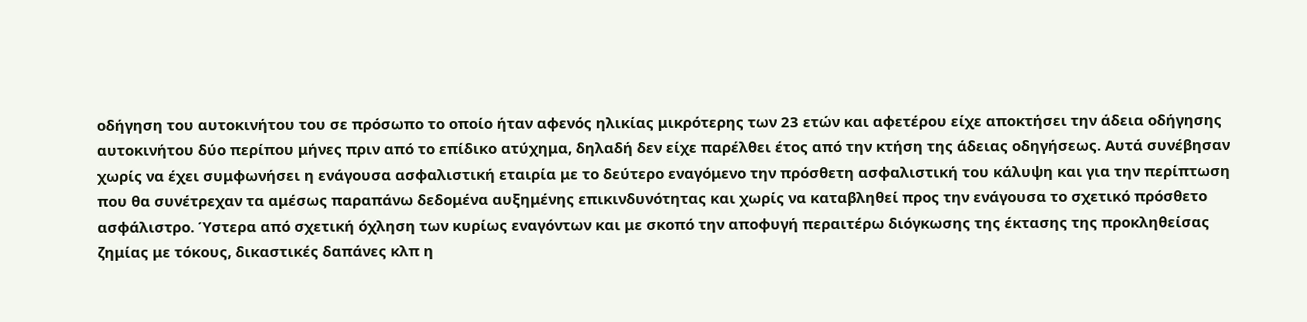οδήγηση του αυτοκινήτου του σε πρόσωπο το οποίο ήταν αφενός ηλικίας μικρότερης των 23 ετών και αφετέρου είχε αποκτήσει την άδεια οδήγησης αυτοκινήτου δύο περίπου μήνες πριν από το επίδικο ατύχημα, δηλαδή δεν είχε παρέλθει έτος από την κτήση της άδειας οδηγήσεως. Αυτά συνέβησαν χωρίς να έχει συμφωνήσει η ενάγουσα ασφαλιστική εταιρία με το δεύτερο εναγόμενο την πρόσθετη ασφαλιστική του κάλυψη και για την περίπτωση που θα συνέτρεχαν τα αμέσως παραπάνω δεδομένα αυξημένης επικινδυνότητας και χωρίς να καταβληθεί προς την ενάγουσα το σχετικό πρόσθετο ασφάλιστρο. Ύστερα από σχετική όχληση των κυρίως εναγόντων και με σκοπό την αποφυγή περαιτέρω διόγκωσης της έκτασης της προκληθείσας ζημίας με τόκους, δικαστικές δαπάνες κλπ η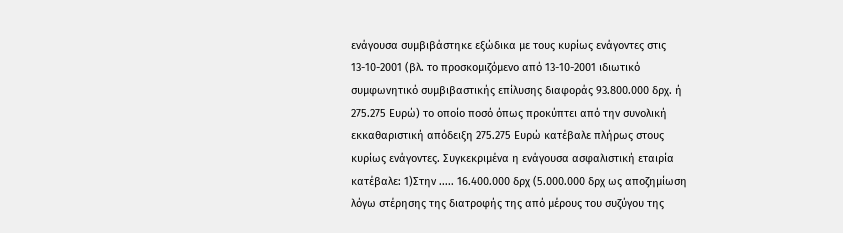ενάγουσα συμβιβάστηκε εξώδικα με τους κυρίως ενάγοντες στις 13-10-2001 (βλ. το προσκομιζόμενο από 13-10-2001 ιδιωτικό συμφωνητικό συμβιβαστικής επίλυσης διαφοράς 93.800.000 δρχ. ή 275.275 Ευρώ) το οποίο ποσό όπως προκύπτει από την συνολική εκκαθαριστική απόδειξη 275.275 Ευρώ κατέβαλε πλήρως στους κυρίως ενάγοντες. Συγκεκριμένα η ενάγουσα ασφαλιστική εταιρία κατέβαλε: 1)Στην ..... 16.400.000 δρχ (5.000.000 δρχ ως αποζημίωση λόγω στέρησης της διατροφής της από μέρους του συζύγου της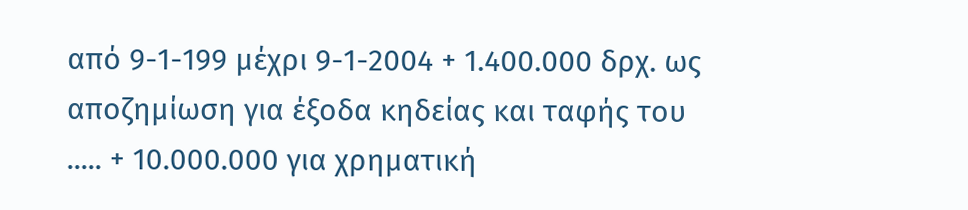από 9-1-199 μέχρι 9-1-2004 + 1.400.000 δρχ. ως αποζημίωση για έξοδα κηδείας και ταφής του ..... + 10.000.000 για χρηματική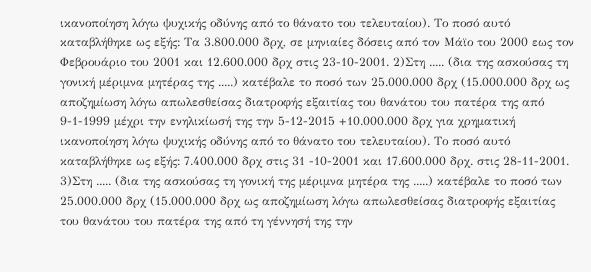ικανοποίηση λόγω ψυχικής οδύνης από το θάνατο του τελευταίου). Το ποσό αυτό καταβλήθηκε ως εξής: Τα 3.800.000 δρχ, σε μηνιαίες δόσεις από τον Μάϊο του 2000 εως τον Φεβρουάριο του 2001 και 12.600.000 δρχ στις 23-10-2001. 2)Στη ..... (δια της ασκούσας τη γονική μέριμνα μητέρας της .....) κατέβαλε το ποσό των 25.000.000 δρχ (15.000.000 δρχ ως αποζημίωση λόγω απωλεσθείσας διατροφής εξαιτίας του θανάτου του πατέρα της από 9-1-1999 μέχρι την ενηλικίωσή της την 5-12-2015 +10.000.000 δρχ για χρηματική ικανοποίηση λόγω ψυχικής οδύνης από το θάνατο του τελευταίου). Το ποσό αυτό καταβλήθηκε ως εξής: 7.400.000 δρχ στις 31 -10-2001 και 17.600.000 δρχ. στις 28-11-2001. 3)Στη ..... (δια της ασκούσας τη γονική της μέριμνα μητέρα της .....) κατέβαλε το ποσό των 25.000.000 δρχ (15.000.000 δρχ ως αποζημίωση λόγω απωλεσθείσας διατροφής εξαιτίας του θανάτου του πατέρα της από τη γέννησή της την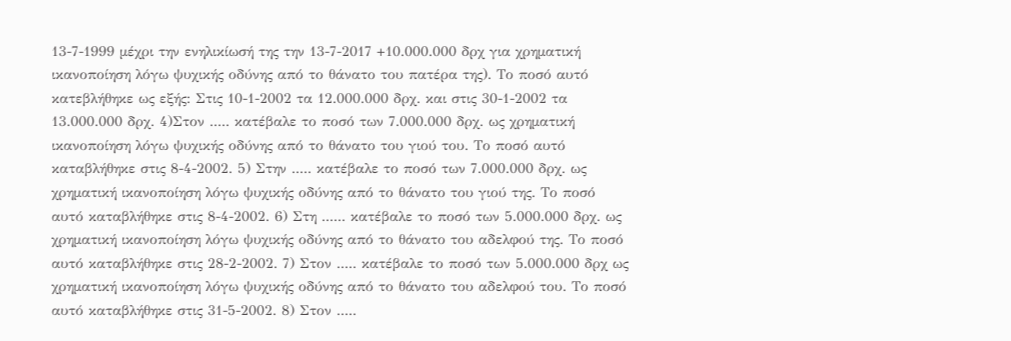13-7-1999 μέχρι την ενηλικίωσή της την 13-7-2017 +10.000.000 δρχ για χρηματική ικανοποίηση λόγω ψυχικής οδύνης από το θάνατο του πατέρα της). Το ποσό αυτό κατεβλήθηκε ως εξής: Στις 10-1-2002 τα 12.000.000 δρχ. και στις 30-1-2002 τα 13.000.000 δρχ. 4)Στον ..... κατέβαλε το ποσό των 7.000.000 δρχ. ως χρηματική ικανοποίηση λόγω ψυχικής οδύνης από το θάνατο του γιού του. Το ποσό αυτό καταβλήθηκε στις 8-4-2002. 5) Στην ..... κατέβαλε το ποσό των 7.000.000 δρχ. ως χρηματική ικανοποίηση λόγω ψυχικής οδύνης από το θάνατο του γιού της. Το ποσό αυτό καταβλήθηκε στις 8-4-2002. 6) Στη ...... κατέβαλε το ποσό των 5.000.000 δρχ. ως χρηματική ικανοποίηση λόγω ψυχικής οδύνης από το θάνατο του αδελφού της. Το ποσό αυτό καταβλήθηκε στις 28-2-2002. 7) Στον ..... κατέβαλε το ποσό των 5.000.000 δρχ ως χρηματική ικανοποίηση λόγω ψυχικής οδύνης από το θάνατο του αδελφού του. Το ποσό αυτό καταβλήθηκε στις 31-5-2002. 8) Στον .....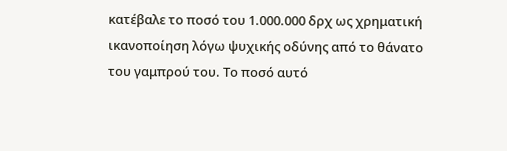κατέβαλε το ποσό του 1.000.000 δρχ ως χρηματική ικανοποίηση λόγω ψυχικής οδύνης από το θάνατο του γαμπρού του. Το ποσό αυτό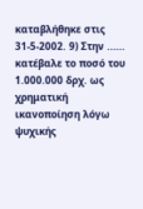καταβλήθηκε στις 31-5-2002. 9) Στην ...... κατέβαλε το ποσό του 1.000.000 δρχ. ως χρηματική ικανοποίηση λόγω ψυχικής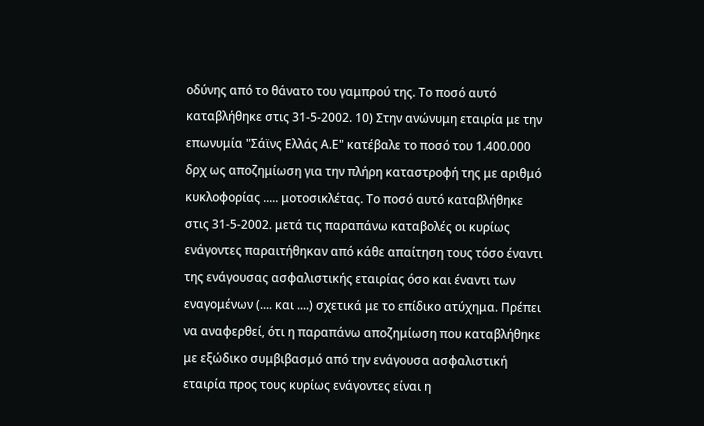οδύνης από το θάνατο του γαμπρού της. Το ποσό αυτό καταβλήθηκε στις 31-5-2002. 10) Στην ανώνυμη εταιρία με την επωνυμία "Σάϊνς Ελλάς Α.Ε" κατέβαλε το ποσό του 1.400.000 δρχ ως αποζημίωση για την πλήρη καταστροφή της με αριθμό κυκλοφορίας ..... μοτοσικλέτας. Το ποσό αυτό καταβλήθηκε στις 31-5-2002. μετά τις παραπάνω καταβολές οι κυρίως ενάγοντες παραιτήθηκαν από κάθε απαίτηση τους τόσο έναντι της ενάγουσας ασφαλιστικής εταιρίας όσο και έναντι των εναγομένων (.... και ....) σχετικά με το επίδικο ατύχημα. Πρέπει να αναφερθεί, ότι η παραπάνω αποζημίωση που καταβλήθηκε με εξώδικο συμβιβασμό από την ενάγουσα ασφαλιστική εταιρία προς τους κυρίως ενάγοντες είναι η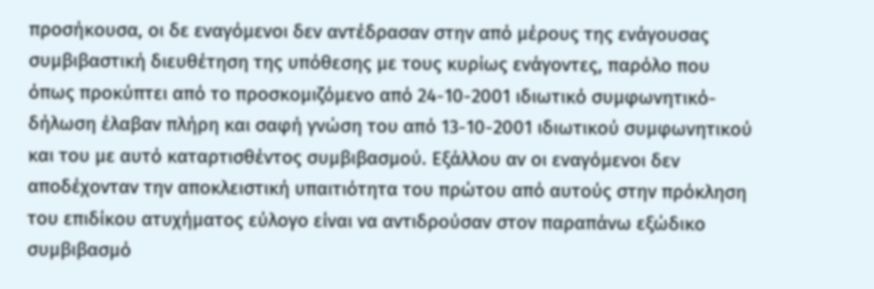προσήκουσα, οι δε εναγόμενοι δεν αντέδρασαν στην από μέρους της ενάγουσας συμβιβαστική διευθέτηση της υπόθεσης με τους κυρίως ενάγοντες, παρόλο που όπως προκύπτει από το προσκομιζόμενο από 24-10-2001 ιδιωτικό συμφωνητικό- δήλωση έλαβαν πλήρη και σαφή γνώση του από 13-10-2001 ιδιωτικού συμφωνητικού και του με αυτό καταρτισθέντος συμβιβασμού. Εξάλλου αν οι εναγόμενοι δεν αποδέχονταν την αποκλειστική υπαιτιότητα του πρώτου από αυτούς στην πρόκληση του επιδίκου ατυχήματος εύλογο είναι να αντιδρούσαν στον παραπάνω εξώδικο συμβιβασμό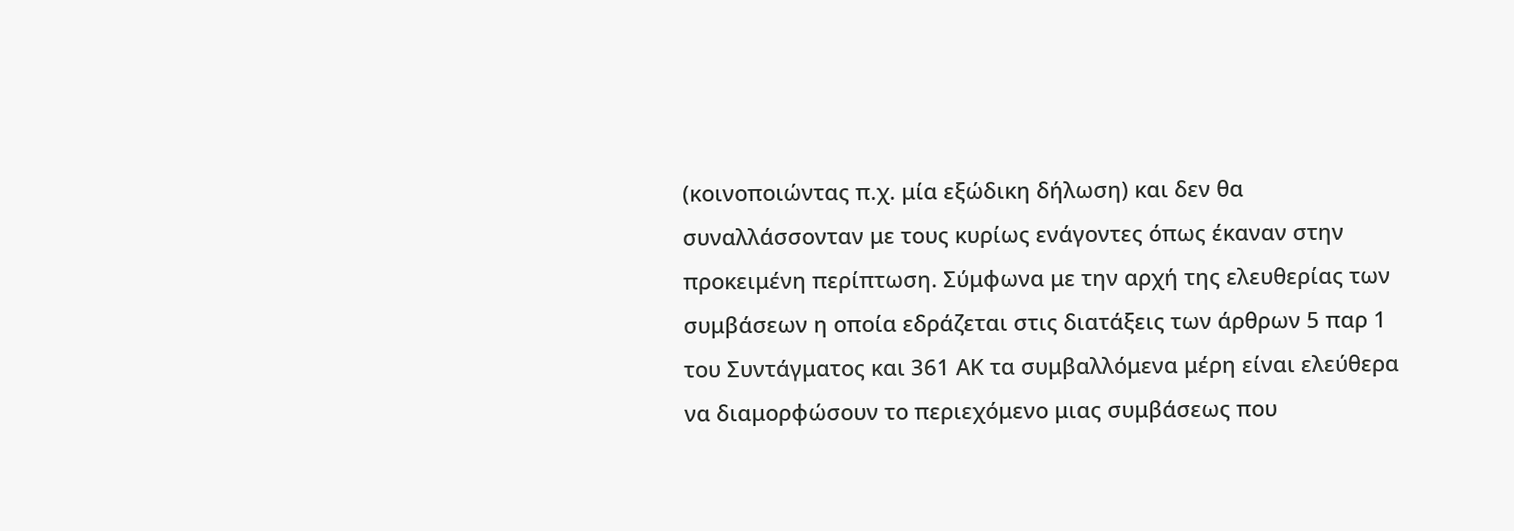(κοινοποιώντας π.χ. μία εξώδικη δήλωση) και δεν θα συναλλάσσονταν με τους κυρίως ενάγοντες όπως έκαναν στην προκειμένη περίπτωση. Σύμφωνα με την αρχή της ελευθερίας των συμβάσεων η οποία εδράζεται στις διατάξεις των άρθρων 5 παρ 1 του Συντάγματος και 361 ΑΚ τα συμβαλλόμενα μέρη είναι ελεύθερα να διαμορφώσουν το περιεχόμενο μιας συμβάσεως που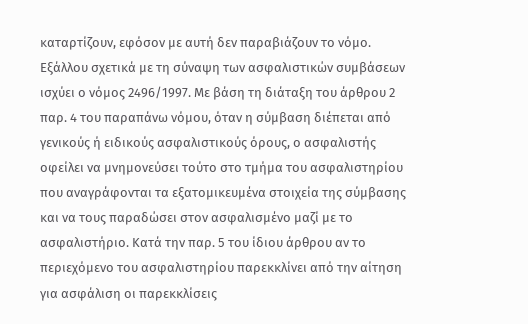καταρτίζουν, εφόσον με αυτή δεν παραβιάζουν το νόμο. Εξάλλου σχετικά με τη σύναψη των ασφαλιστικών συμβάσεων ισχύει ο νόμος 2496/1997. Με βάση τη διάταξη του άρθρου 2 παρ. 4 του παραπάνω νόμου, όταν η σύμβαση διέπεται από γενικούς ή ειδικούς ασφαλιστικούς όρους, ο ασφαλιστής οφείλει να μνημονεύσει τούτο στο τμήμα του ασφαλιστηρίου που αναγράφονται τα εξατομικευμένα στοιχεία της σύμβασης και να τους παραδώσει στον ασφαλισμένο μαζί με το ασφαλιστήριο. Κατά την παρ. 5 του ίδιου άρθρου αν το περιεχόμενο του ασφαλιστηρίου παρεκκλίνει από την αίτηση για ασφάλιση οι παρεκκλίσεις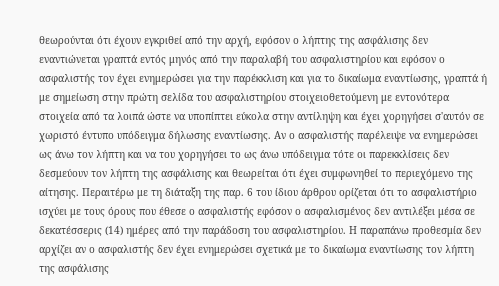θεωρούνται ότι έχουν εγκριθεί από την αρχή, εφόσον ο λήπτης της ασφάλισης δεν εναντιώνεται γραπτά εντός μηνός από την παραλαβή του ασφαλιστηρίου και εφόσον ο ασφαλιστής τον έχει ενημερώσει για την παρέκκλιση και για το δικαίωμα εναντίωσης, γραπτά ή με σημείωση στην πρώτη σελίδα του ασφαλιστηρίου στοιχειοθετούμενη με εντονότερα στοιχεία από τα λοιπά ώστε να υποπίπτει εύκολα στην αντίληψη και έχει χορηγήσει σ'αυτόν σε χωριστό έντυπο υπόδειγμα δήλωσης εναντίωσης. Αν ο ασφαλιστής παρέλειψε να ενημερώσει ως άνω τον λήπτη και να του χορηγήσει το ως άνω υπόδειγμα τότε οι παρεκκλίσεις δεν δεσμεύουν τον λήπτη της ασφάλισης και θεωρείται ότι έχει συμφωνηθεί το περιεχόμενο της αίτησης. Περαιτέρω με τη διάταξη της παρ. 6 του ίδιου άρθρου ορίζεται ότι το ασφαλιστήριο ισχύει με τους όρους που έθεσε ο ασφαλιστής εφόσον ο ασφαλισμένος δεν αντιλέξει μέσα σε δεκατέσσερις (14) ημέρες από την παράδοση του ασφαλιστηρίου. Η παραπάνω προθεσμία δεν αρχίζει αν ο ασφαλιστής δεν έχει ενημερώσει σχετικά με το δικαίωμα εναντίωσης τον λήπτη της ασφάλισης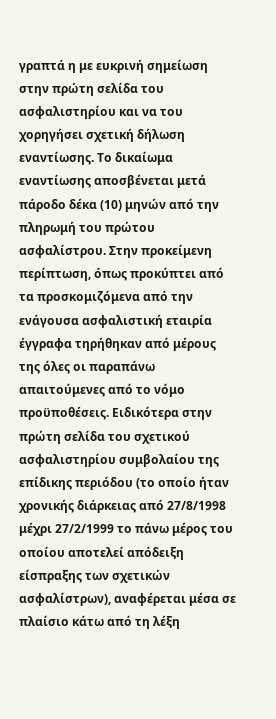γραπτά η με ευκρινή σημείωση στην πρώτη σελίδα του ασφαλιστηρίου και να του χορηγήσει σχετική δήλωση εναντίωσης. Το δικαίωμα εναντίωσης αποσβένεται μετά πάροδο δέκα (10) μηνών από την πληρωμή του πρώτου ασφαλίστρου. Στην προκείμενη περίπτωση, όπως προκύπτει από τα προσκομιζόμενα από την ενάγουσα ασφαλιστική εταιρία έγγραφα τηρήθηκαν από μέρους της όλες οι παραπάνω απαιτούμενες από το νόμο προϋποθέσεις. Ειδικότερα στην πρώτη σελίδα του σχετικού ασφαλιστηρίου συμβολαίου της επίδικης περιόδου (το οποίο ήταν χρονικής διάρκειας από 27/8/1998 μέχρι 27/2/1999 το πάνω μέρος του οποίου αποτελεί απόδειξη είσπραξης των σχετικών ασφαλίστρων), αναφέρεται μέσα σε πλαίσιο κάτω από τη λέξη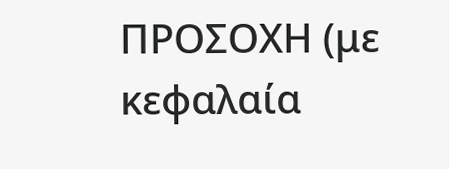ΠΡΟΣΟΧΗ (με κεφαλαία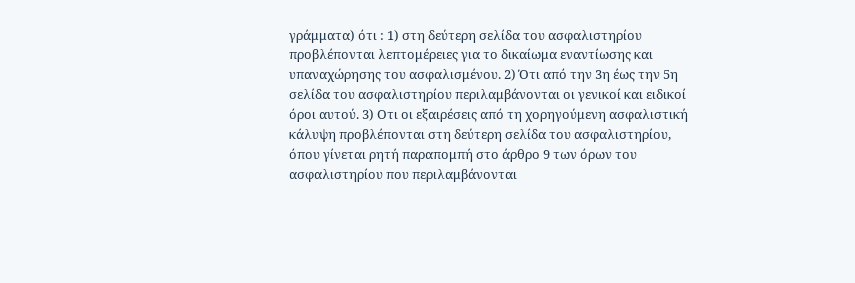γράμματα) ότι : 1) στη δεύτερη σελίδα του ασφαλιστηρίου προβλέπονται λεπτομέρειες για το δικαίωμα εναντίωσης και υπαναχώρησης του ασφαλισμένου. 2) Ότι από την 3η έως την 5η σελίδα του ασφαλιστηρίου περιλαμβάνονται οι γενικοί και ειδικοί όροι αυτού. 3) Οτι οι εξαιρέσεις από τη χορηγούμενη ασφαλιστική κάλυψη προβλέπονται στη δεύτερη σελίδα του ασφαλιστηρίου, όπου γίνεται ρητή παραπομπή στο άρθρο 9 των όρων του ασφαλιστηρίου που περιλαμβάνονται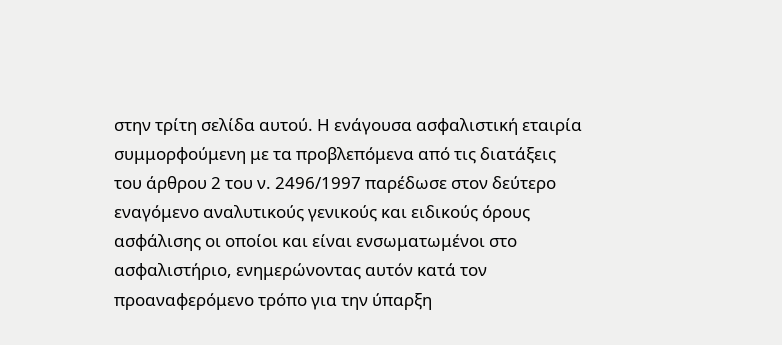στην τρίτη σελίδα αυτού. Η ενάγουσα ασφαλιστική εταιρία συμμορφούμενη με τα προβλεπόμενα από τις διατάξεις του άρθρου 2 του ν. 2496/1997 παρέδωσε στον δεύτερο εναγόμενο αναλυτικούς γενικούς και ειδικούς όρους ασφάλισης οι οποίοι και είναι ενσωματωμένοι στο ασφαλιστήριο, ενημερώνοντας αυτόν κατά τον προαναφερόμενο τρόπο για την ύπαρξη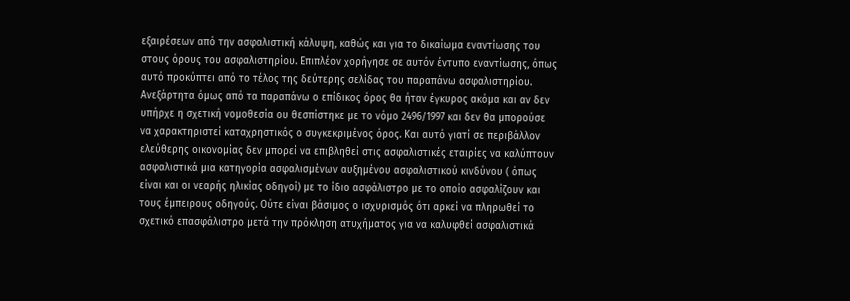εξαιρέσεων από την ασφαλιστική κάλυψη, καθώς και για το δικαίωμα εναντίωσης του στους όρους του ασφαλιστηρίου. Επιπλέον χορήγησε σε αυτόν έντυπο εναντίωσης, όπως αυτό προκύπτει από το τέλος της δεύτερης σελίδας του παραπάνω ασφαλιστηρίου. Ανεξάρτητα όμως από τα παραπάνω ο επίδικος όρος θα ήταν έγκυρος ακόμα και αν δεν υπήρχε η σχετική νομοθεσία ου θεσπίστηκε με το νόμο 2496/1997 και δεν θα μπορούσε να χαρακτηριστεί καταχρηστικός ο συγκεκριμένος όρος. Και αυτό γιατί σε περιβάλλον ελεύθερης οικονομίας δεν μπορεί να επιβληθεί στις ασφαλιστικές εταιρίες να καλύπτουν ασφαλιστικά μια κατηγορία ασφαλισμένων αυξημένου ασφαλιστικού κινδύνου ( όπως είναι και οι νεαρής ηλικίας οδηγοί) με το ίδιο ασφάλιστρο με το οποίο ασφαλίζουν και τους έμπειρους οδηγούς. Ούτε είναι βάσιμος ο ισχυρισμός ότι αρκεί να πληρωθεί το σχετικό επασφάλιστρο μετά την πρόκληση ατυχήματος για να καλυφθεί ασφαλιστικά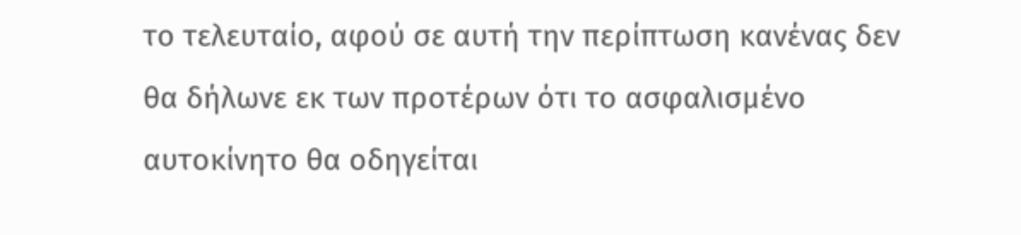το τελευταίο, αφού σε αυτή την περίπτωση κανένας δεν θα δήλωνε εκ των προτέρων ότι το ασφαλισμένο αυτοκίνητο θα οδηγείται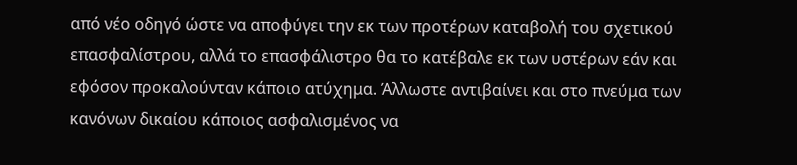από νέο οδηγό ώστε να αποφύγει την εκ των προτέρων καταβολή του σχετικού επασφαλίστρου, αλλά το επασφάλιστρο θα το κατέβαλε εκ των υστέρων εάν και εφόσον προκαλούνταν κάποιο ατύχημα. Άλλωστε αντιβαίνει και στο πνεύμα των κανόνων δικαίου κάποιος ασφαλισμένος να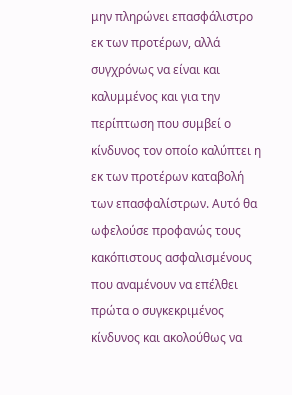μην πληρώνει επασφάλιστρο εκ των προτέρων, αλλά συγχρόνως να είναι και καλυμμένος και για την περίπτωση που συμβεί ο κίνδυνος τον οποίο καλύπτει η εκ των προτέρων καταβολή των επασφαλίστρων. Αυτό θα ωφελούσε προφανώς τους κακόπιστους ασφαλισμένους που αναμένουν να επέλθει πρώτα ο συγκεκριμένος κίνδυνος και ακολούθως να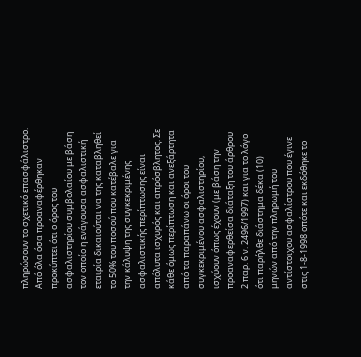πληρώσουν το σχετικό επασφάλιστρο. Από όλα όσα προαναφέρθηκαν προκύπτει ότι ο όρος του ασφαλιστηρίου συμβολαίου με βάση τον οποίο η ενάγουσα ασφαλιστική εταιρία δικαιούται να της καταβληθεί το 50% του ποσού που κατέβαλε για την κάλυψη της συγκεκριμένης ασφαλιστικής περίπτωσης είναι απόλυτα ισχυρός και απρόσβλητος. Σε κάθε όμως περίπτωση και ανεξάρτητα από τα παραπάνω οι όροι του συγκεκριμένου ασφαλιστηρίου, ισχύουν όπως έχουν (με βάση την προαναφερθείσα διάταξη του άρθρου 2 παρ. 6 ν. 2496/1997) και για το λόγο ότι παρήλθε διάστημα δέκα (10) μηνών από την πληρωμή του αντίστοιχου ασφαλίστρου που έγινε στις 1-8-1998 οπότε και εκδόθηκε το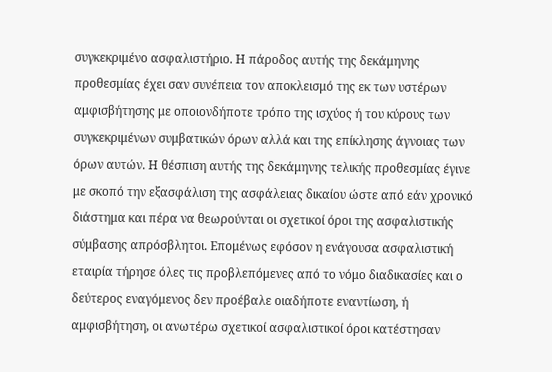συγκεκριμένο ασφαλιστήριο. Η πάροδος αυτής της δεκάμηνης προθεσμίας έχει σαν συνέπεια τον αποκλεισμό της εκ των υστέρων αμφισβήτησης με οποιονδήποτε τρόπο της ισχύος ή του κύρους των συγκεκριμένων συμβατικών όρων αλλά και της επίκλησης άγνοιας των όρων αυτών. Η θέσπιση αυτής της δεκάμηνης τελικής προθεσμίας έγινε με σκοπό την εξασφάλιση της ασφάλειας δικαίου ώστε από εάν χρονικό διάστημα και πέρα να θεωρούνται οι σχετικοί όροι της ασφαλιστικής σύμβασης απρόσβλητοι. Επομένως εφόσον η ενάγουσα ασφαλιστική εταιρία τήρησε όλες τις προβλεπόμενες από το νόμο διαδικασίες και ο δεύτερος εναγόμενος δεν προέβαλε οιαδήποτε εναντίωση, ή αμφισβήτηση, οι ανωτέρω σχετικοί ασφαλιστικοί όροι κατέστησαν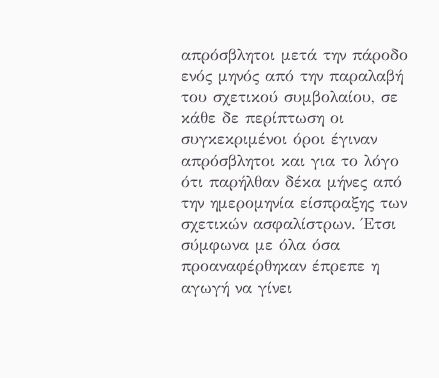απρόσβλητοι μετά την πάροδο ενός μηνός από την παραλαβή του σχετικού συμβολαίου, σε κάθε δε περίπτωση οι συγκεκριμένοι όροι έγιναν απρόσβλητοι και για το λόγο ότι παρήλθαν δέκα μήνες από την ημερομηνία είσπραξης των σχετικών ασφαλίστρων. Έτσι σύμφωνα με όλα όσα προαναφέρθηκαν έπρεπε η αγωγή να γίνει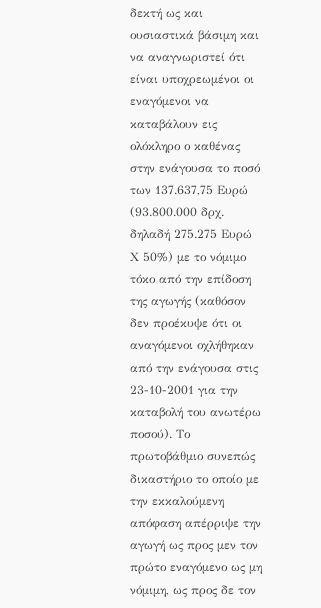δεκτή ως και ουσιαστικά βάσιμη και να αναγνωριστεί ότι είναι υποχρεωμένοι οι εναγόμενοι να καταβάλουν εις ολόκληρο ο καθένας στην ενάγουσα το ποσό των 137.637,75 Ευρώ (93.800.000 δρχ. δηλαδή 275.275 Ευρώ Χ 50%) με το νόμιμο τόκο από την επίδοση της αγωγής (καθόσον δεν προέκυψε ότι οι αναγόμενοι οχλήθηκαν από την ενάγουσα στις 23-10-2001 για την καταβολή του ανωτέρω ποσού). Το πρωτοβάθμιο συνεπώς δικαστήριο το οποίο με την εκκαλούμενη απόφαση απέρριψε την αγωγή ως προς μεν τον πρώτο εναγόμενο ως μη νόμιμη, ως προς δε τον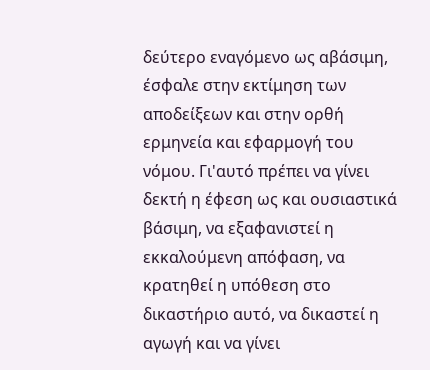δεύτερο εναγόμενο ως αβάσιμη, έσφαλε στην εκτίμηση των αποδείξεων και στην ορθή ερμηνεία και εφαρμογή του νόμου. Γι'αυτό πρέπει να γίνει δεκτή η έφεση ως και ουσιαστικά βάσιμη, να εξαφανιστεί η εκκαλούμενη απόφαση, να κρατηθεί η υπόθεση στο δικαστήριο αυτό, να δικαστεί η αγωγή και να γίνει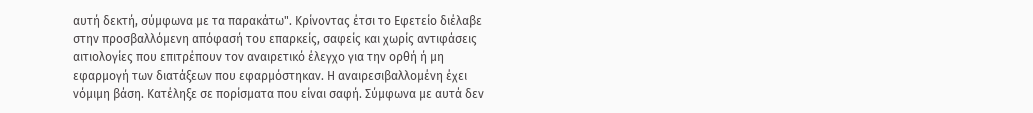αυτή δεκτή, σύμφωνα με τα παρακάτω". Κρίνοντας έτσι το Εφετείο διέλαβε στην προσβαλλόμενη απόφασή του επαρκείς, σαφείς και χωρίς αντιφάσεις αιτιολογίες που επιτρέπουν τον αναιρετικό έλεγχο για την ορθή ή μη εφαρμογή των διατάξεων που εφαρμόστηκαν. Η αναιρεσιβαλλομένη έχει νόμιμη βάση. Κατέληξε σε πορίσματα που είναι σαφή. Σύμφωνα με αυτά δεν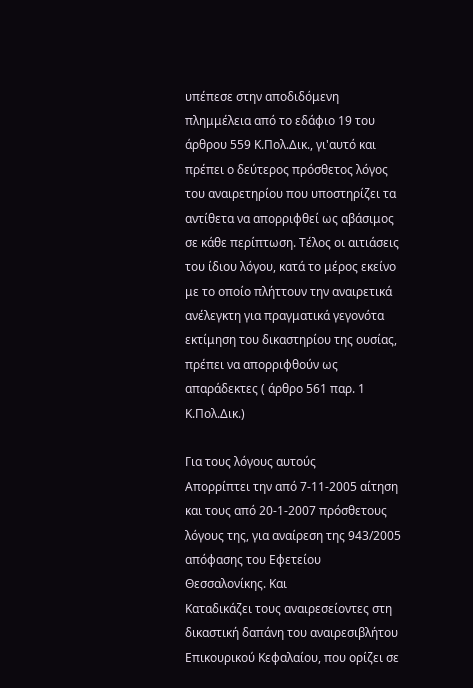υπέπεσε στην αποδιδόμενη πλημμέλεια από το εδάφιο 19 του άρθρου 559 Κ.Πολ.Δικ., γι'αυτό και πρέπει ο δεύτερος πρόσθετος λόγος του αναιρετηρίου που υποστηρίζει τα αντίθετα να απορριφθεί ως αβάσιμος σε κάθε περίπτωση. Τέλος οι αιτιάσεις του ίδιου λόγου, κατά το μέρος εκείνο με το οποίο πλήττουν την αναιρετικά ανέλεγκτη για πραγματικά γεγονότα εκτίμηση του δικαστηρίου της ουσίας, πρέπει να απορριφθούν ως απαράδεκτες ( άρθρο 561 παρ. 1 Κ.Πολ.Δικ.)

Για τους λόγους αυτούς
Απορρίπτει την από 7-11-2005 αίτηση και τους από 20-1-2007 πρόσθετους λόγους της, για αναίρεση της 943/2005 απόφασης του Εφετείου Θεσσαλονίκης. Και
Καταδικάζει τους αναιρεσείοντες στη δικαστική δαπάνη του αναιρεσιβλήτου Επικουρικού Κεφαλαίου, που ορίζει σε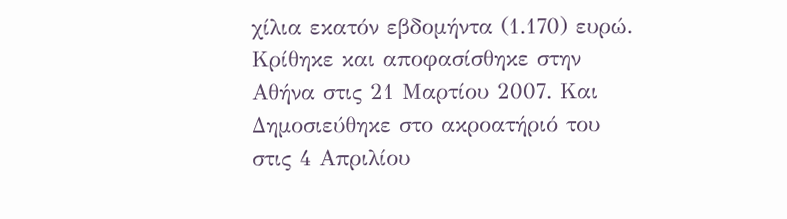χίλια εκατόν εβδομήντα (1.170) ευρώ.
Κρίθηκε και αποφασίσθηκε στην Αθήνα στις 21 Μαρτίου 2007. Και
Δημοσιεύθηκε στο ακροατήριό του στις 4 Απριλίου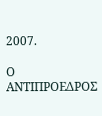2007.

Ο ΑΝΤΙΠΡΟΕΔΡΟΣ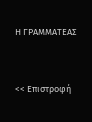Η ΓΡΑΜΜΑΤΕΑΣ


<< Επιστροφή